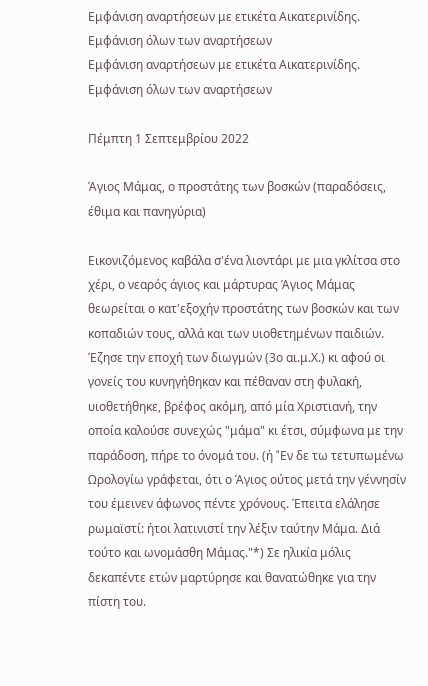Εμφάνιση αναρτήσεων με ετικέτα Αικατερινίδης. Εμφάνιση όλων των αναρτήσεων
Εμφάνιση αναρτήσεων με ετικέτα Αικατερινίδης. Εμφάνιση όλων των αναρτήσεων

Πέμπτη 1 Σεπτεμβρίου 2022

Άγιος Μάμας, ο προστάτης των βοσκών (παραδόσεις, έθιμα και πανηγύρια)

Εικονιζόμενος καβάλα σ'ένα λιοντάρι με μια γκλίτσα στο χέρι, ο νεαρός άγιος και μάρτυρας Άγιος Μάμας θεωρείται ο κατ'εξοχήν προστάτης των βοσκών και των κοπαδιών τους, αλλά και των υιοθετημένων παιδιών. Έζησε την εποχή των διωγμών (3ο αι.μ.Χ.) κι αφού οι γονείς του κυνηγήθηκαν και πέθαναν στη φυλακή, υιοθετήθηκε, βρέφος ακόμη, από μία Χριστιανή, την οποία καλούσε συνεχώς "μάμα" κι έτσι, σύμφωνα με την παράδοση, πήρε το όνομά του. (ή "Eν δε τω τετυπωμένω Ωρολογίω γράφεται, ότι ο Άγιος ούτος μετά την γέννησίν του έμεινεν άφωνος πέντε χρόνους. Έπειτα ελάλησε ρωμαϊστί: ήτοι λατινιστί την λέξιν ταύτην Mάμα. Διά τούτο και ωνομάσθη Mάμας."*) Σε ηλικία μόλις δεκαπέντε ετών μαρτύρησε και θανατώθηκε για την πίστη του.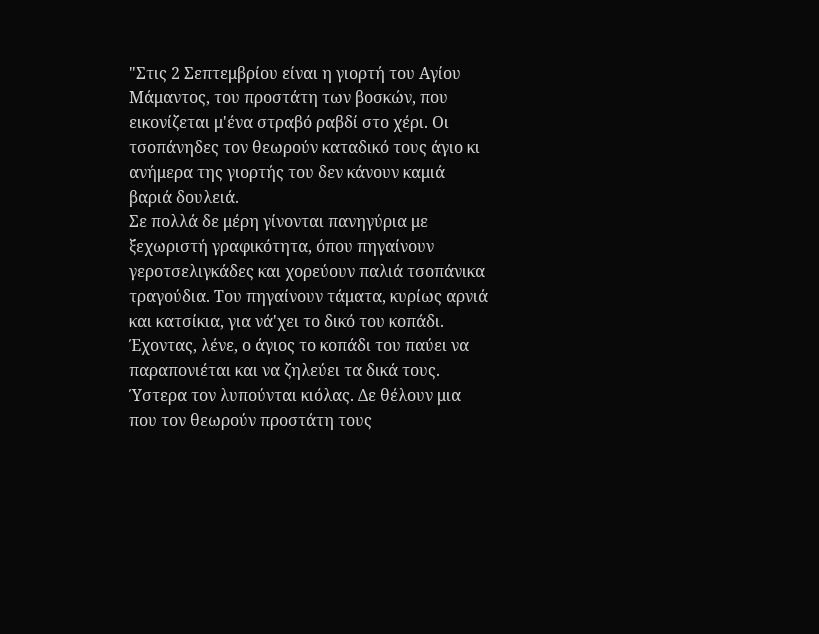"Στις 2 Σεπτεμβρίου είναι η γιορτή του Αγίου Μάμαντος, του προστάτη των βοσκών, που εικονίζεται μ'ένα στραβό ραβδί στο χέρι. Οι τσοπάνηδες τον θεωρούν καταδικό τους άγιο κι ανήμερα της γιορτής του δεν κάνουν καμιά βαριά δουλειά.
Σε πολλά δε μέρη γίνονται πανηγύρια με ξεχωριστή γραφικότητα, όπου πηγαίνουν γεροτσελιγκάδες και χορεύουν παλιά τσοπάνικα τραγούδια. Του πηγαίνουν τάματα, κυρίως αρνιά και κατσίκια, για νά'χει το δικό του κοπάδι. Έχοντας, λένε, ο άγιος το κοπάδι του παύει να παραπονιέται και να ζηλεύει τα δικά τους. Ύστερα τον λυπούνται κιόλας. Δε θέλουν μια που τον θεωρούν προστάτη τους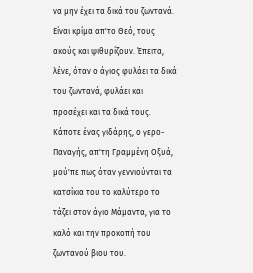να μην έχει τα δικά του ζωντανά. Είναι κρίμα απ'το Θεό, τους ακούς και ψιθυρίζουν. Έπειτα, λένε, όταν ο άγιος φυλάει τα δικά του ζωντανά, φυλάει και προσέχει και τα δικά τους.
Κάποτε ένας γιδάρης, ο γερο-Παναγής, απ'τη Γραμμένη Οξυά, μού'πε πως όταν γεννιούνται τα κατσίκια του το καλύτερο το τάζει στον άγιο Μάμαντα, για το καλό και την προκοπή του ζωντανού βιου του.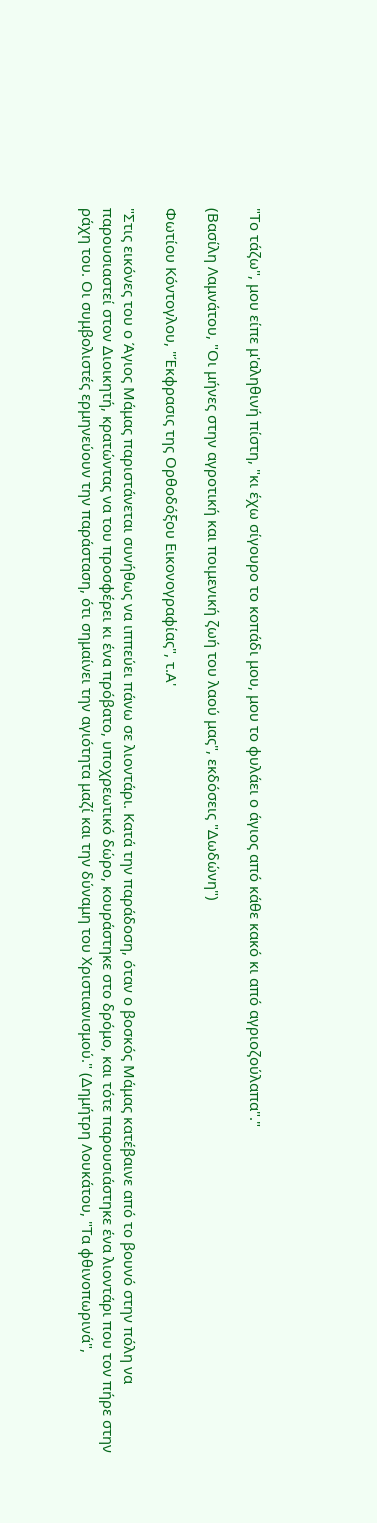"Το τάζω", μου είπε μ'αληθινή πίστη, "κι έχω σίγουρο το κοπάδι μου, μου το φυλάει ο άγιος από κάθε κακό κι από αγριοζούλαπα"."

(Βασίλη Λαμνάτου, "Οι μήνες στην αγροτική και ποιμενική ζωή του λαού μας", εκδόσεις "Δωδώνη")

Φωτίου Κόντογλου, "Έκφρασις της Ορθοδόξου Εικονογραφίας", τ.Α'

"Στις εικόνες του ο Άγιος Μάμας παριστάνεται συνήθως να ιππεύει πάνω σε λιοντάρι. Κατά την παράδοση, όταν ο βοσκός Μάμας κατέβαινε από το βουνό στην πόλη να παρουσιαστεί στον Διοικητή, κρατώντας να του προσφέρει κι ένα πρόβατο, υποχρεωτικό δώρο, κουράστηκε στο δρόμο, και τότε παρουσιάστηκε ένα λιοντάρι που τον πήρε στην ράχη του. Οι συμβολιστές ερμηνεύουν την παράσταση, ότι σημαίνει την αγιότητα μαζί και την δύναμη του Χριστιανισμού." (Δημήτρη Λουκάτου, "Τα φθινοπωρινά",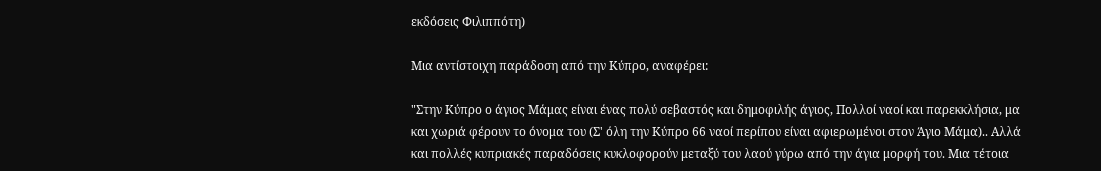εκδόσεις Φιλιππότη)

Μια αντίστοιχη παράδοση από την Κύπρο, αναφέρει:

"Στην Κύπρο ο άγιος Μάμας είναι ένας πολύ σεβαστός και δημοφιλής άγιος, Πολλοί ναοί και παρεκκλήσια, μα και χωριά φέρουν το όνομα του (Σ' όλη την Κύπρο 66 ναοί περίπου είναι αφιερωμένοι στον Άγιο Μάμα).. Αλλά και πολλές κυπριακές παραδόσεις κυκλοφορούν μεταξύ του λαού γύρω από την άγια μορφή του. Μια τέτοια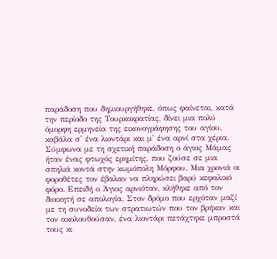παράδοση που δημιουργήθηκε, όπως φαίνεται, κατά την περίοδο της Τουρκοκρατίας, δίνει μια πολύ όμορφη ερμηνεία της εικονογράφησης του αγίου, καβάλα σ' ένα λιοντάρι και μ' ένα αρνί στα χέρια. Σύμφωνα με τη σχετική παράδοση ο άγιος Μάμας ήταν ένας φτωχός ερημίτης, που ζούσε σε μια σπηλιά κοντά στην κωμόπολη Μόρφου. Μια χρονιά οι φοροθέτες τον έβαλαν να πληρώσει βαρύ κεφαλικό φόρο. Επειδή ο Άγιος αρνιόταν, κλήθηκε από τον διοικητή σε απολογία. Στον δρόμο που ερχόταν μαζί με τη συνοδεία των στρατιωτών που τον βρήκαν και τον ακολουθούσαν, ένα λιοντάρι πετάχτηκε μπροστά τους κι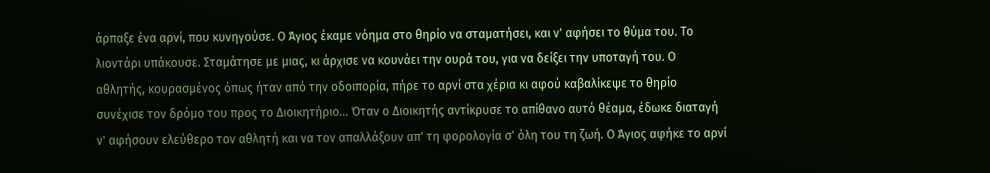άρπαξε ένα αρνί, που κυνηγούσε. Ο Άγιος έκαμε νόημα στο θηρίο να σταματήσει, και ν' αφήσει το θύμα του. Το λιοντάρι υπάκουσε. Σταμάτησε με μιας, κι άρχισε να κουνάει την ουρά του, για να δείξει την υποταγή του. Ο αθλητής, κουρασμένος όπως ήταν από την οδοιπορία, πήρε το αρνί στα χέρια κι αφού καβαλίκεψε το θηρίο συνέχισε τον δρόμο του προς το Διοικητήριο... Όταν ο Διοικητής αντίκρυσε το απίθανο αυτό θέαμα, έδωκε διαταγή ν' αφήσουν ελεύθερο τον αθλητή και να τον απαλλάξουν απ' τη φορολογία σ' όλη του τη ζωή. Ο Άγιος αφήκε το αρνί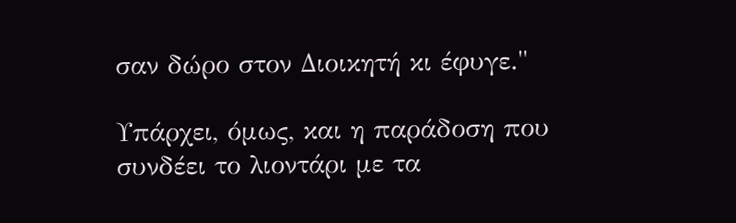σαν δώρο στον Διοικητή κι έφυγε."

Υπάρχει, όμως, και η παράδοση που συνδέει το λιοντάρι με τα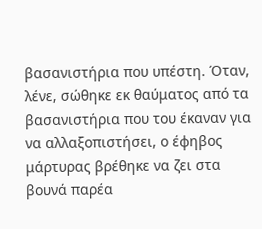βασανιστήρια που υπέστη. Όταν, λένε, σώθηκε εκ θαύματος από τα βασανιστήρια που του έκαναν για να αλλαξοπιστήσει, ο έφηβος μάρτυρας βρέθηκε να ζει στα βουνά παρέα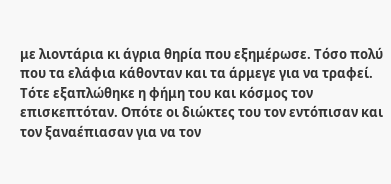με λιοντάρια κι άγρια θηρία που εξημέρωσε. Τόσο πολύ που τα ελάφια κάθονταν και τα άρμεγε για να τραφεί. Τότε εξαπλώθηκε η φήμη του και κόσμος τον επισκεπτόταν. Οπότε οι διώκτες του τον εντόπισαν και τον ξαναέπιασαν για να τον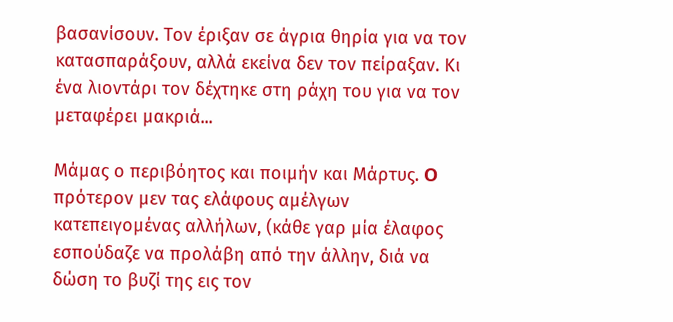βασανίσουν. Τον έριξαν σε άγρια θηρία για να τον κατασπαράξουν, αλλά εκείνα δεν τον πείραξαν. Κι ένα λιοντάρι τον δέχτηκε στη ράχη του για να τον μεταφέρει μακριά...

Mάμας ο περιβόητος και ποιμήν και Mάρτυς. O πρότερον μεν τας ελάφους αμέλγων κατεπειγομένας αλλήλων, (κάθε γαρ μία έλαφος εσπούδαζε να προλάβη από την άλλην, διά να δώση το βυζί της εις τον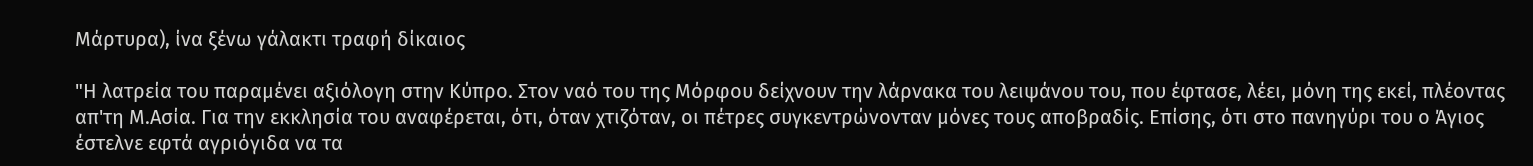Mάρτυρα), ίνα ξένω γάλακτι τραφή δίκαιος

"Η λατρεία του παραμένει αξιόλογη στην Κύπρο. Στον ναό του της Μόρφου δείχνουν την λάρνακα του λειψάνου του, που έφτασε, λέει, μόνη της εκεί, πλέοντας απ'τη Μ.Ασία. Για την εκκλησία του αναφέρεται, ότι, όταν χτιζόταν, οι πέτρες συγκεντρώνονταν μόνες τους αποβραδίς. Επίσης, ότι στο πανηγύρι του ο Άγιος έστελνε εφτά αγριόγιδα να τα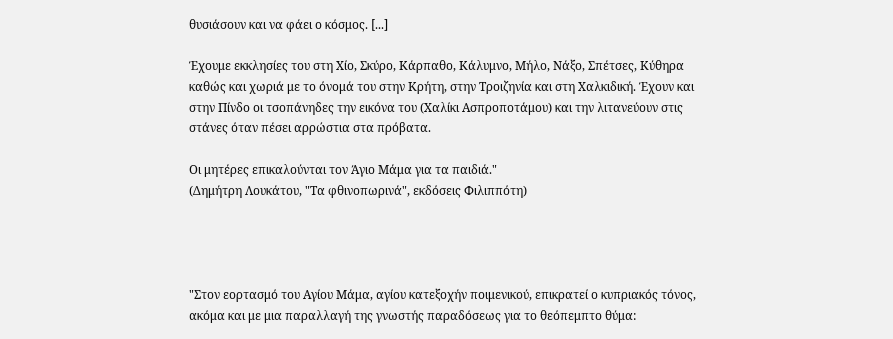θυσιάσουν και να φάει ο κόσμος. [...]

Έχουμε εκκλησίες του στη Χίο, Σκύρο, Κάρπαθο, Κάλυμνο, Μήλο, Νάξο, Σπέτσες, Κύθηρα καθώς και χωριά με το όνομά του στην Κρήτη, στην Τροιζηνία και στη Χαλκιδική. Έχουν και στην Πίνδο οι τσοπάνηδες την εικόνα του (Χαλίκι Ασπροποτάμου) και την λιτανεύουν στις στάνες όταν πέσει αρρώστια στα πρόβατα.

Οι μητέρες επικαλούνται τον Άγιο Μάμα για τα παιδιά."
(Δημήτρη Λουκάτου, "Τα φθινοπωρινά", εκδόσεις Φιλιππότη)




"Στον εορτασμό του Αγίου Μάμα, αγίου κατεξοχήν ποιμενικού, επικρατεί ο κυπριακός τόνος, ακόμα και με μια παραλλαγή της γνωστής παραδόσεως για το θεόπεμπτο θύμα: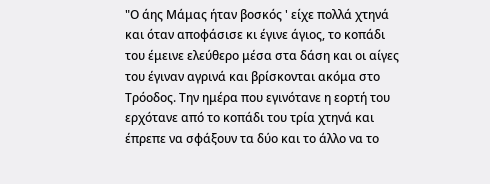"Ο άης Μάμας ήταν βοσκός ' είχε πολλά χτηνά και όταν αποφάσισε κι έγινε άγιος, το κοπάδι του έμεινε ελεύθερο μέσα στα δάση και οι αίγες του έγιναν αγρινά και βρίσκονται ακόμα στο Τρόοδος. Την ημέρα που εγινότανε η εορτή του ερχότανε από το κοπάδι του τρία χτηνά και έπρεπε να σφάξουν τα δύο και το άλλο να το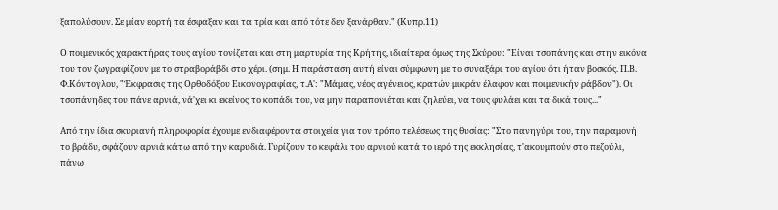ξαπολύσουν. Σε μίαν εορτή τα έσφαξαν και τα τρία και από τότε δεν ξανάρθαν." (Κυπρ.11)

Ο ποιμενικός χαρακτήρας τους αγίου τονίζεται και στη μαρτυρία της Κρήτης, ιδιαίτερα όμως της Σκύρου: "Είναι τσοπάνης και στην εικόνα του τον ζωγραφίζουν με το στραβοράβδι στο χέρι. (σημ. Η παράσταση αυτή είναι σύμφωνη με το συναξάρι του αγίου ότι ήταν βοσκός. Π.Β. Φ.Κόντογλου, "Έκφρασις της Ορθοδόξου Εικονογραφίας, τ.Α': "Μάμας, νέος αγένειος, κρατών μικράν έλαφον και ποιμενικήν ράβδον"). Οι τσοπάνηδες του πάνε αρνιά, νά'χει κι εκείνος το κοπάδι του, να μην παραπονιέται και ζηλεύει, να τους φυλάει και τα δικά τους..."

Από την ίδια σκυριανή πληροφορία έχουμε ενδιαφέροντα στοιχεία για τον τρόπο τελέσεως της θυσίας: "Στο πανηγύρι του, την παραμονή το βράδυ, σφάζουν αρνιά κάτω από την καρυδιά. Γυρίζουν το κεφάλι του αρνιού κατά το ιερό της εκκλησίας, τ'ακουμπούν στο πεζούλι, πάνω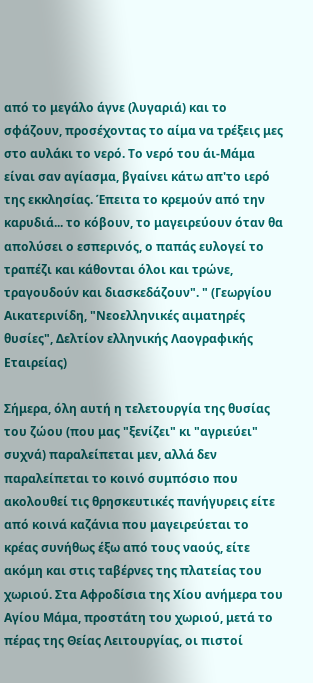από το μεγάλο άγνε (λυγαριά) και το σφάζουν, προσέχοντας το αίμα να τρέξεις μες στο αυλάκι το νερό. Το νερό του άι-Μάμα είναι σαν αγίασμα, βγαίνει κάτω απ'το ιερό της εκκλησίας. Έπειτα το κρεμούν από την καρυδιά... το κόβουν, το μαγειρεύουν όταν θα απολύσει ο εσπερινός, ο παπάς ευλογεί το τραπέζι και κάθονται όλοι και τρώνε, τραγουδούν και διασκεδάζουν". " (Γεωργίου Αικατερινίδη, "Νεοελληνικές αιματηρές θυσίες", Δελτίον ελληνικής Λαογραφικής Εταιρείας)

Σήμερα, όλη αυτή η τελετουργία της θυσίας του ζώου (που μας "ξενίζει" κι "αγριεύει" συχνά) παραλείπεται μεν, αλλά δεν παραλείπεται το κοινό συμπόσιο που ακολουθεί τις θρησκευτικές πανήγυρεις είτε από κοινά καζάνια που μαγειρεύεται το κρέας συνήθως έξω από τους ναούς, είτε ακόμη και στις ταβέρνες της πλατείας του χωριού. Στα Αφροδίσια της Χίου ανήμερα του Αγίου Μάμα, προστάτη του χωριού, μετά το πέρας της Θείας Λειτουργίας, οι πιστοί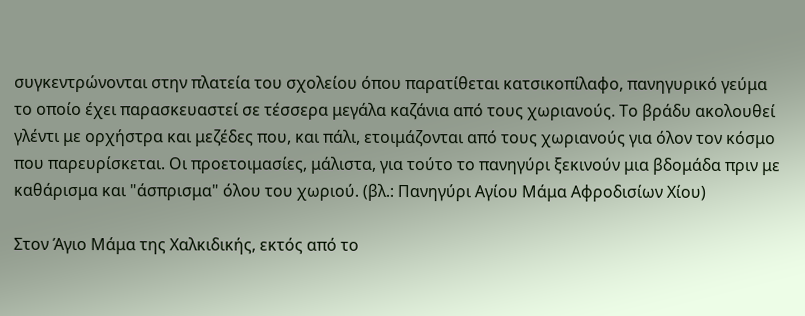συγκεντρώνονται στην πλατεία του σχολείου όπου παρατίθεται κατσικοπίλαφο, πανηγυρικό γεύμα το οποίο έχει παρασκευαστεί σε τέσσερα μεγάλα καζάνια από τους χωριανούς. Το βράδυ ακολουθεί γλέντι με ορχήστρα και μεζέδες που, και πάλι, ετοιμάζονται από τους χωριανούς για όλον τον κόσμο που παρευρίσκεται. Οι προετοιμασίες, μάλιστα, για τούτο το πανηγύρι ξεκινούν μια βδομάδα πριν με καθάρισμα και "άσπρισμα" όλου του χωριού. (βλ.: Πανηγύρι Αγίου Μάμα Αφροδισίων Χίου)

Στον Άγιο Μάμα της Χαλκιδικής, εκτός από το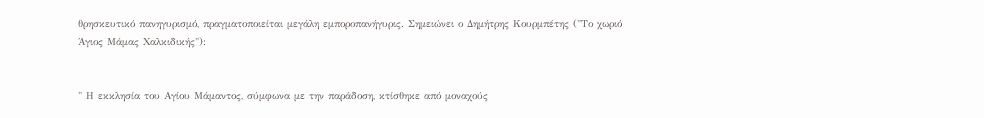θρησκευτικό πανηγυρισμό, πραγματοποιείται μεγάλη εμποροπανήγυρις. Σημειώνει ο Δημήτρης Κουρμπέτης ("Το χωριό Άγιος Μάμας Χαλκιδικής"):


" Η εκκλησία του Αγίου Μάμαντος, σύμφωνα με την παράδοση, κτίσθηκε από μοναχούς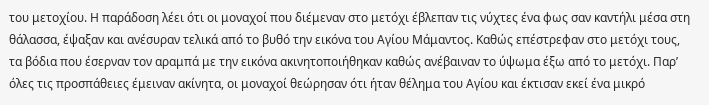του μετοχίου. Η παράδοση λέει ότι οι μοναχοί που διέμεναν στο μετόχι έβλεπαν τις νύχτες ένα φως σαν καντήλι μέσα στη θάλασσα, έψαξαν και ανέσυραν τελικά από το βυθό την εικόνα του Αγίου Μάμαντος. Καθώς επέστρεφαν στο μετόχι τους, τα βόδια που έσερναν τον αραμπά με την εικόνα ακινητοποιήθηκαν καθώς ανέβαιναν το ύψωμα έξω από το μετόχι. Παρ’ όλες τις προσπάθειες έμειναν ακίνητα, οι μοναχοί θεώρησαν ότι ήταν θέλημα του Αγίου και έκτισαν εκεί ένα μικρό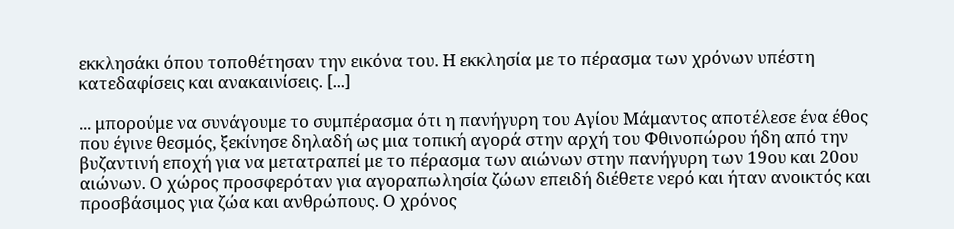εκκλησάκι όπου τοποθέτησαν την εικόνα του. Η εκκλησία με το πέρασμα των χρόνων υπέστη κατεδαφίσεις και ανακαινίσεις. [...]

... μπορούμε να συνάγουμε το συμπέρασμα ότι η πανήγυρη του Αγίου Μάμαντος αποτέλεσε ένα έθος που έγινε θεσμός, ξεκίνησε δηλαδή ως μια τοπική αγορά στην αρχή του Φθινοπώρου ήδη από την βυζαντινή εποχή για να μετατραπεί με το πέρασμα των αιώνων στην πανήγυρη των 19ου και 20ου αιώνων. Ο χώρος προσφερόταν για αγοραπωλησία ζώων επειδή διέθετε νερό και ήταν ανοικτός και προσβάσιμος για ζώα και ανθρώπους. Ο χρόνος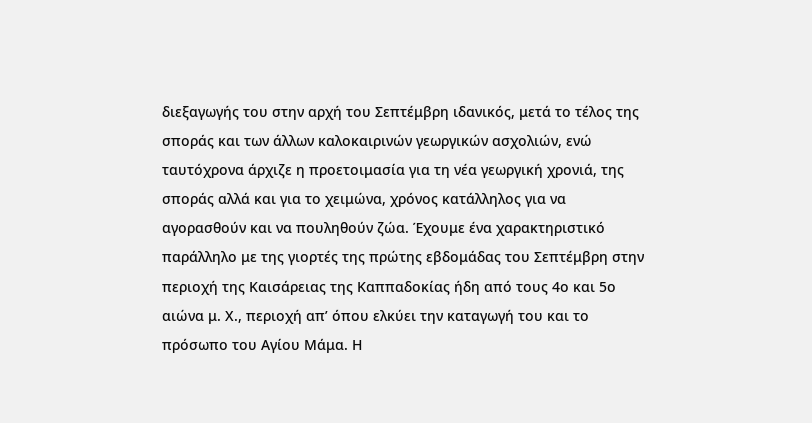διεξαγωγής του στην αρχή του Σεπτέμβρη ιδανικός, μετά το τέλος της σποράς και των άλλων καλοκαιρινών γεωργικών ασχολιών, ενώ ταυτόχρονα άρχιζε η προετοιμασία για τη νέα γεωργική χρονιά, της σποράς αλλά και για το χειμώνα, χρόνος κατάλληλος για να αγορασθούν και να πουληθούν ζώα. Έχουμε ένα χαρακτηριστικό παράλληλο με της γιορτές της πρώτης εβδομάδας του Σεπτέμβρη στην περιοχή της Καισάρειας της Καππαδοκίας ήδη από τους 4ο και 5ο αιώνα μ. Χ., περιοχή απ’ όπου ελκύει την καταγωγή του και το πρόσωπο του Αγίου Μάμα. Η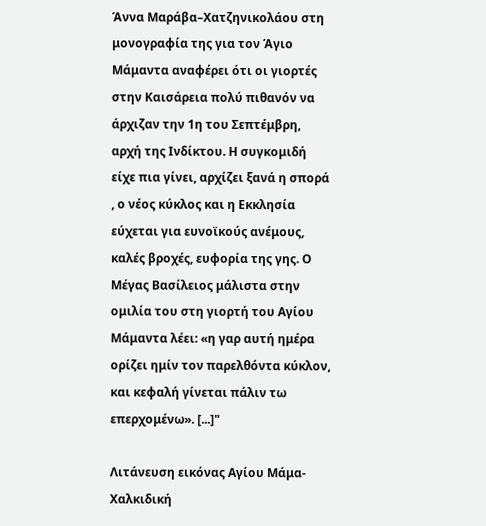Άννα Μαράβα–Χατζηνικολάου στη μονογραφία της για τον Άγιο Μάμαντα αναφέρει ότι οι γιορτές στην Καισάρεια πολύ πιθανόν να άρχιζαν την 1η του Σεπτέμβρη, αρχή της Ινδίκτου. Η συγκομιδή είχε πια γίνει, αρχίζει ξανά η σπορά , ο νέος κύκλος και η Εκκλησία εύχεται για ευνοϊκούς ανέμους, καλές βροχές, ευφορία της γης. Ο Μέγας Βασίλειος μάλιστα στην ομιλία του στη γιορτή του Αγίου Μάμαντα λέει: «η γαρ αυτή ημέρα ορίζει ημίν τον παρελθόντα κύκλον, και κεφαλή γίνεται πάλιν τω επερχομένω». [...]"

Λιτάνευση εικόνας Αγίου Μάμα- Χαλκιδική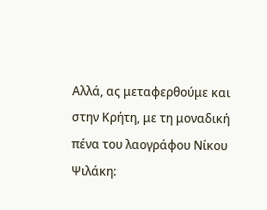Αλλά, ας μεταφερθούμε και στην Κρήτη, με τη μοναδική πένα του λαογράφου Νίκου Ψιλάκη: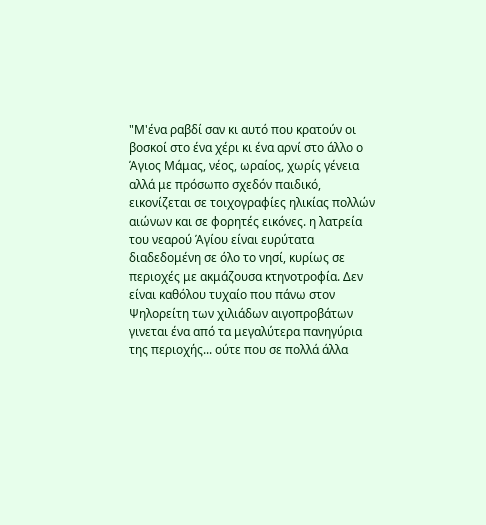"Μ'ένα ραβδί σαν κι αυτό που κρατούν οι βοσκοί στο ένα χέρι κι ένα αρνί στο άλλο ο Άγιος Μάμας, νέος, ωραίος, χωρίς γένεια αλλά με πρόσωπο σχεδόν παιδικό, εικονίζεται σε τοιχογραφίες ηλικίας πολλών αιώνων και σε φορητές εικόνες. η λατρεία του νεαρού Άγίου είναι ευρύτατα διαδεδομένη σε όλο το νησί, κυρίως σε περιοχές με ακμάζουσα κτηνοτροφία. Δεν είναι καθόλου τυχαίο που πάνω στον Ψηλορείτη των χιλιάδων αιγοπροβάτων γινεται ένα από τα μεγαλύτερα πανηγύρια της περιοχής... ούτε που σε πολλά άλλα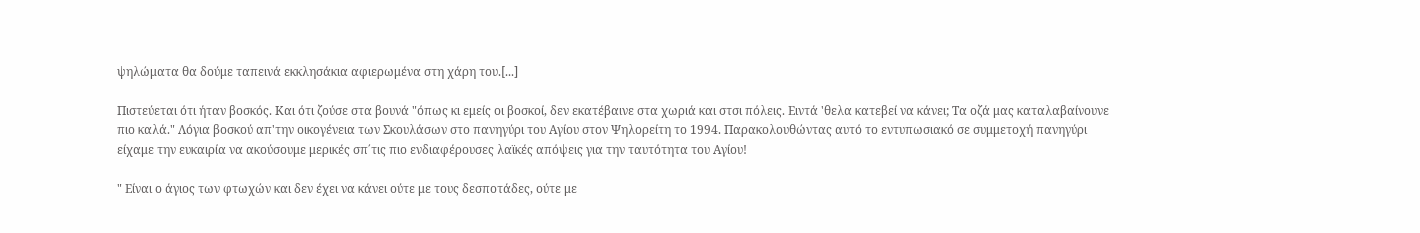ψηλώματα θα δούμε ταπεινά εκκλησάκια αφιερωμένα στη χάρη του.[...]

Πιστεύεται ότι ήταν βοσκός. Και ότι ζούσε στα βουνά "όπως κι εμείς οι βοσκοί, δεν εκατέβαινε στα χωριά και στσι πόλεις. Ειντά 'θελα κατεβεί να κάνει; Τα οζά μας καταλαβαίνουνε πιο καλά." Λόγια βοσκού απ'την οικογένεια των Σκουλάσων στο πανηγύρι του Αγίου στον Ψηλορείτη το 1994. Παρακολουθώντας αυτό το εντυπωσιακό σε συμμετοχή πανηγύρι είχαμε την ευκαιρία να ακούσουμε μερικές σπ΄τις πιο ενδιαφέρουσες λαϊκές απόψεις για την ταυτότητα του Αγίου!

" Είναι ο άγιος των φτωχών και δεν έχει να κάνει ούτε με τους δεσποτάδες, ούτε με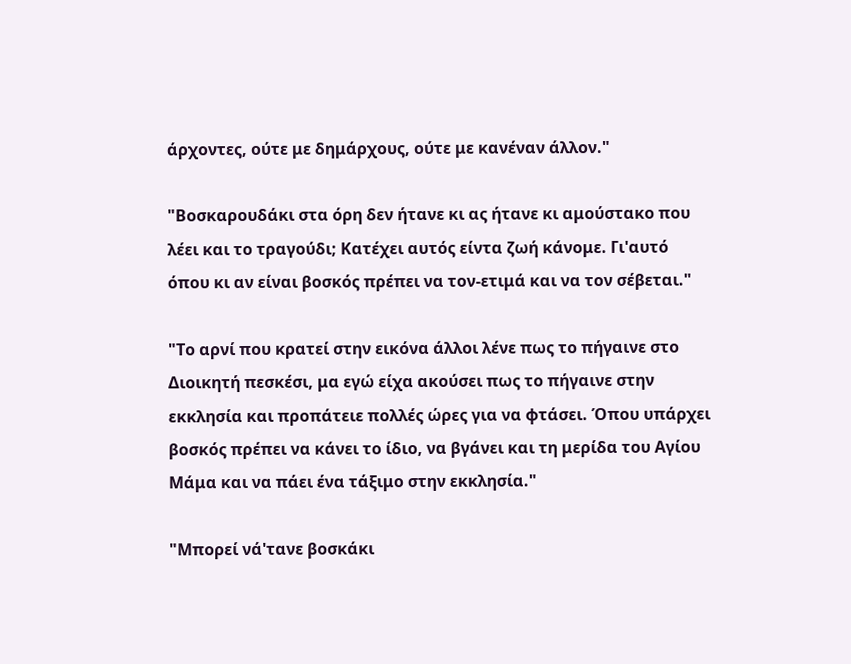άρχοντες, ούτε με δημάρχους, ούτε με κανέναν άλλον."

"Βοσκαρουδάκι στα όρη δεν ήτανε κι ας ήτανε κι αμούστακο που λέει και το τραγούδι; Κατέχει αυτός είντα ζωή κάνομε. Γι'αυτό όπου κι αν είναι βοσκός πρέπει να τον-ετιμά και να τον σέβεται."

"Το αρνί που κρατεί στην εικόνα άλλοι λένε πως το πήγαινε στο Διοικητή πεσκέσι, μα εγώ είχα ακούσει πως το πήγαινε στην εκκλησία και προπάτειε πολλές ώρες για να φτάσει. Όπου υπάρχει βοσκός πρέπει να κάνει το ίδιο, να βγάνει και τη μερίδα του Αγίου Μάμα και να πάει ένα τάξιμο στην εκκλησία."

"Μπορεί νά'τανε βοσκάκι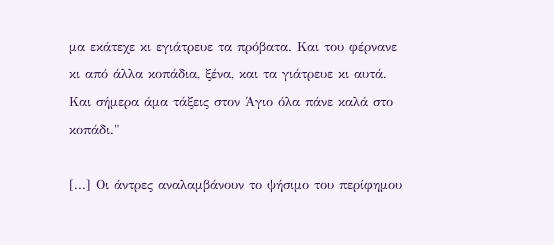μα εκάτεχε κι εγιάτρευε τα πρόβατα. Και του φέρνανε κι από άλλα κοπάδια, ξένα, και τα γιάτρευε κι αυτά. Και σήμερα άμα τάξεις στον Άγιο όλα πάνε καλά στο κοπάδι."

[...] Οι άντρες αναλαμβάνουν το ψήσιμο του περίφημου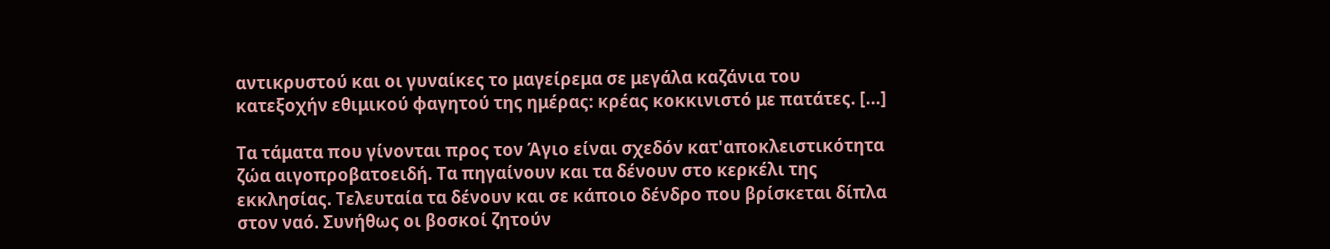αντικρυστού και οι γυναίκες το μαγείρεμα σε μεγάλα καζάνια του κατεξοχήν εθιμικού φαγητού της ημέρας: κρέας κοκκινιστό με πατάτες. [...]

Τα τάματα που γίνονται προς τον Άγιο είναι σχεδόν κατ'αποκλειστικότητα ζώα αιγοπροβατοειδή. Τα πηγαίνουν και τα δένουν στο κερκέλι της εκκλησίας. Τελευταία τα δένουν και σε κάποιο δένδρο που βρίσκεται δίπλα στον ναό. Συνήθως οι βοσκοί ζητούν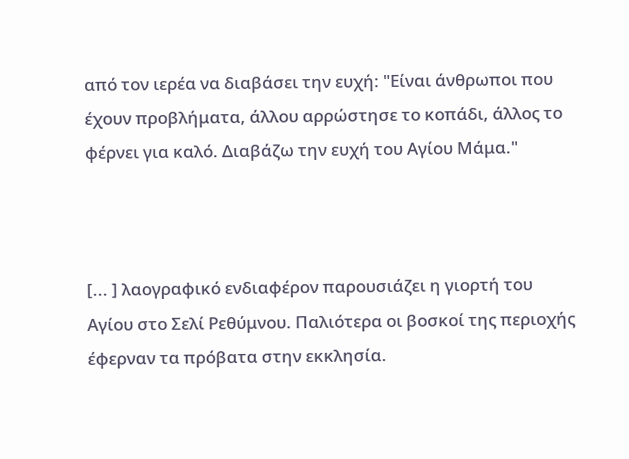από τον ιερέα να διαβάσει την ευχή: "Είναι άνθρωποι που έχουν προβλήματα, άλλου αρρώστησε το κοπάδι, άλλος το φέρνει για καλό. Διαβάζω την ευχή του Αγίου Μάμα."



[... ] λαογραφικό ενδιαφέρον παρουσιάζει η γιορτή του Αγίου στο Σελί Ρεθύμνου. Παλιότερα οι βοσκοί της περιοχής έφερναν τα πρόβατα στην εκκλησία.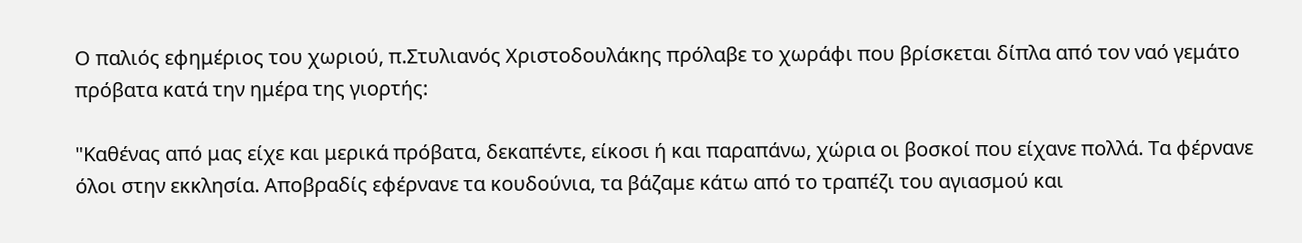Ο παλιός εφημέριος του χωριού, π.Στυλιανός Χριστοδουλάκης πρόλαβε το χωράφι που βρίσκεται δίπλα από τον ναό γεμάτο πρόβατα κατά την ημέρα της γιορτής:

"Καθένας από μας είχε και μερικά πρόβατα, δεκαπέντε, είκοσι ή και παραπάνω, χώρια οι βοσκοί που είχανε πολλά. Τα φέρνανε όλοι στην εκκλησία. Αποβραδίς εφέρνανε τα κουδούνια, τα βάζαμε κάτω από το τραπέζι του αγιασμού και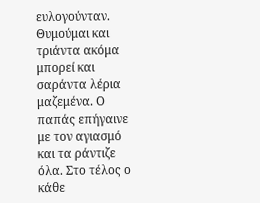ευλογούνταν. Θυμούμαι και τριάντα ακόμα μπορεί και σαράντα λέρια μαζεμένα. Ο παπάς επήγαινε με τον αγιασμό και τα ράντιζε όλα. Στο τέλος ο κάθε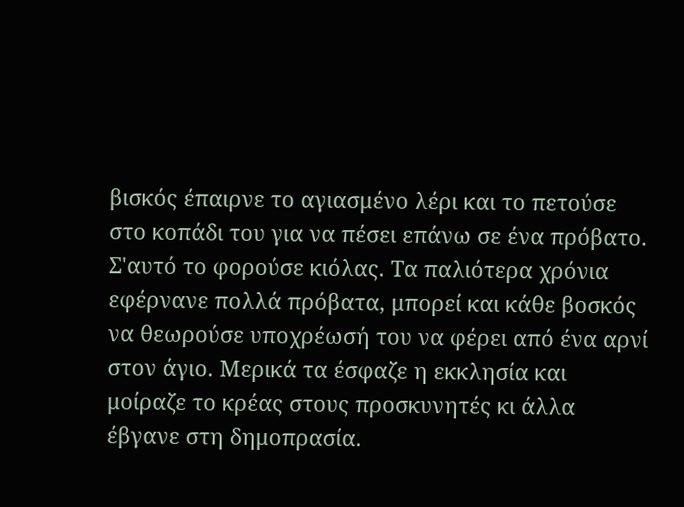βισκός έπαιρνε το αγιασμένο λέρι και το πετούσε στο κοπάδι του για να πέσει επάνω σε ένα πρόβατο. Σ'αυτό το φορούσε κιόλας. Τα παλιότερα χρόνια εφέρνανε πολλά πρόβατα, μπορεί και κάθε βοσκός να θεωρούσε υποχρέωσή του να φέρει από ένα αρνί στον άγιο. Μερικά τα έσφαζε η εκκλησία και μοίραζε το κρέας στους προσκυνητές κι άλλα έβγανε στη δημοπρασία.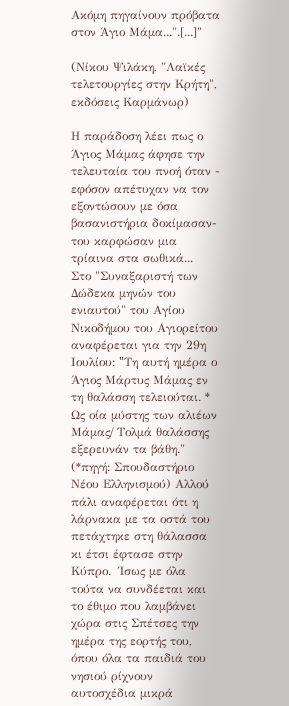Ακόμη πηγαίνουν πρόβατα στον Άγιο Μάμα...".[...]"

(Νίκου Ψιλάκη, "Λαϊκές τελετουργίες στην Κρήτη", εκδόσεις Καρμάνωρ)

Η παράδοση λέει πως ο Άγιος Μάμας άφησε την τελευταία του πνοή όταν - εφόσον απέτυχαν να τον εξοντώσουν με όσα βασανιστήρια δοκίμασαν- του καρφώσαν μια τρίαινα στα σωθικά...  Στο "Συναξαριστή των Δώδεκα μηνών του ενιαυτού" του Αγίου Νικοδήμου του Αγιορείτου αναφέρεται για την 29η Ιουλίου: "Tη αυτή ημέρα ο Άγιος Mάρτυς Mάμας εν τη θαλάσση τελειούται. * Ως οία μύστης των αλιέων Mάμας/ Tολμά θαλάσσης εξερευνάν τα βάθη." (*πηγή: Σπουδαστήριο Νέου Ελληνισμού) Αλλού πάλι αναφέρεται ότι η λάρνακα με τα οστά του πετάχτηκε στη θάλασσα κι έτσι έφτασε στην Κύπρο.  Ίσως με όλα τούτα να συνδέεται και το έθιμο που λαμβάνει χώρα στις Σπέτσες την ημέρα της εορτής του, όπου όλα τα παιδιά του νησιού ρίχνουν αυτοσχέδια μικρά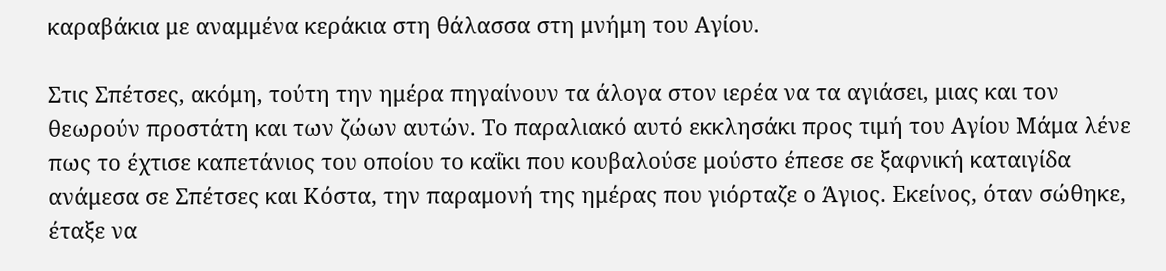καραβάκια με αναμμένα κεράκια στη θάλασσα στη μνήμη του Αγίου.

Στις Σπέτσες, ακόμη, τούτη την ημέρα πηγαίνουν τα άλογα στον ιερέα να τα αγιάσει, μιας και τον θεωρούν προστάτη και των ζώων αυτών. Το παραλιακό αυτό εκκλησάκι προς τιμή του Αγίου Μάμα λένε πως το έχτισε καπετάνιος του οποίου το καΐκι που κουβαλούσε μούστο έπεσε σε ξαφνική καταιγίδα ανάμεσα σε Σπέτσες και Κόστα, την παραμονή της ημέρας που γιόρταζε ο Άγιος. Εκείνος, όταν σώθηκε, έταξε να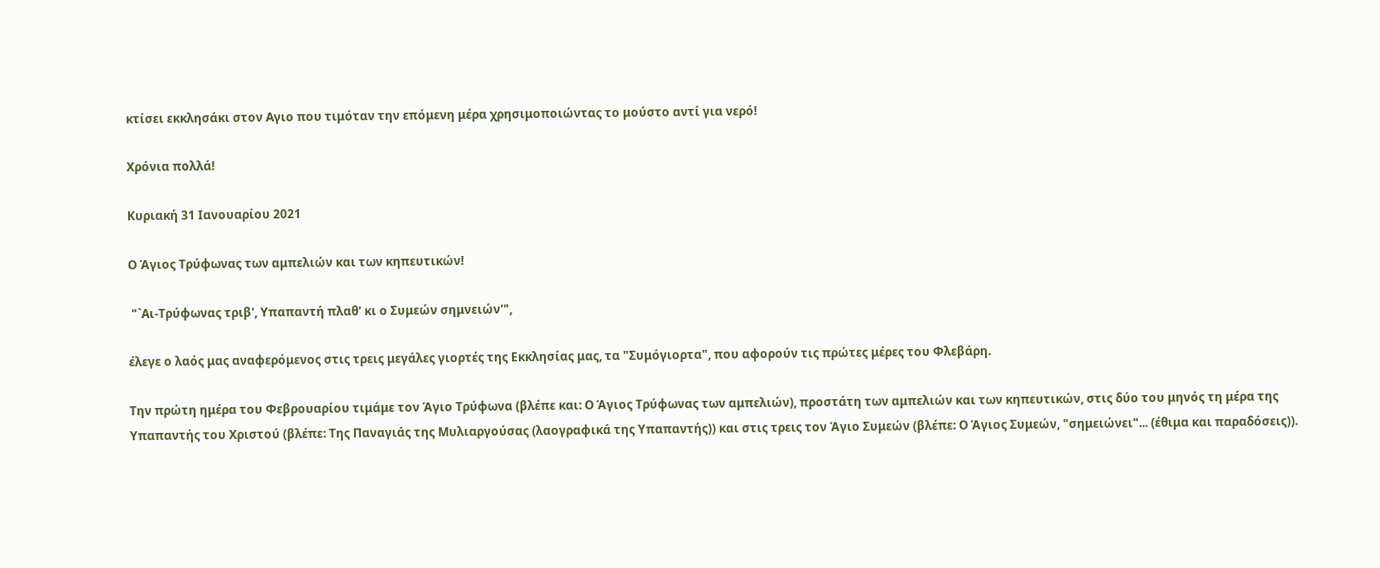κτίσει εκκλησάκι στον Αγιο που τιμόταν την επόμενη μέρα χρησιμοποιώντας το μούστο αντί για νερό!

Χρόνια πολλά!

Κυριακή 31 Ιανουαρίου 2021

Ο Άγιος Τρύφωνας των αμπελιών και των κηπευτικών!

 "`Αι-Τρύφωνας τριβ', Υπαπαντή πλαθ' κι ο Συμεών σημνειών'",

έλεγε ο λαός μας αναφερόμενος στις τρεις μεγάλες γιορτές της Εκκλησίας μας, τα "Συμόγιορτα", που αφορούν τις πρώτες μέρες του Φλεβάρη.

Την πρώτη ημέρα του Φεβρουαρίου τιμάμε τον Άγιο Τρύφωνα (βλέπε και: Ο Άγιος Τρύφωνας των αμπελιών), προστάτη των αμπελιών και των κηπευτικών, στις δύο του μηνός τη μέρα της Υπαπαντής του Χριστού (βλέπε: Της Παναγιάς της Μυλιαργούσας (λαογραφικά της Υπαπαντής)) και στις τρεις τον Άγιο Συμεών (βλέπε: Ο Άγιος Συμεών, "σημειώνει"... (έθιμα και παραδόσεις)).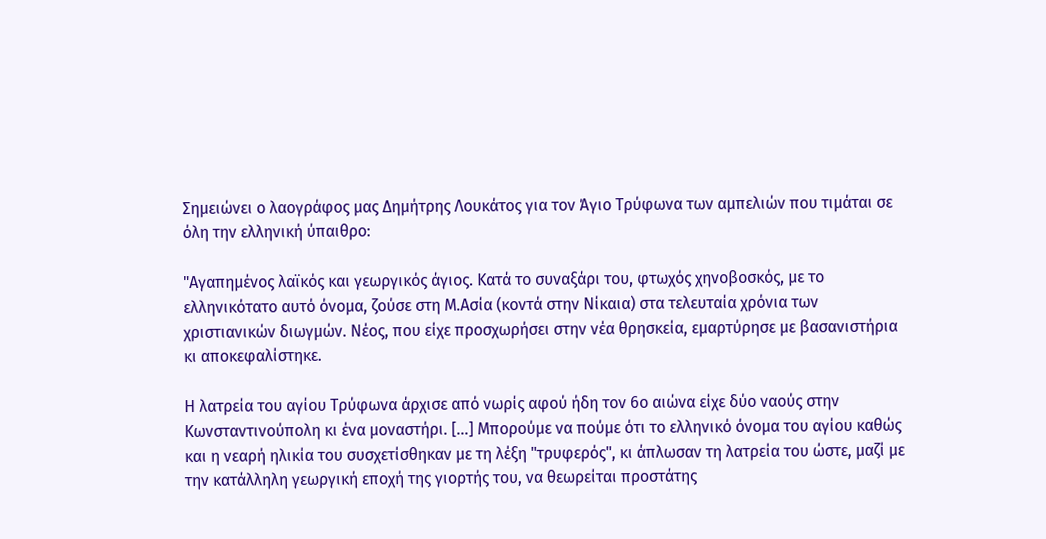Σημειώνει ο λαογράφος μας Δημήτρης Λουκάτος για τον Άγιο Τρύφωνα των αμπελιών που τιμάται σε όλη την ελληνική ύπαιθρο:

"Αγαπημένος λαϊκός και γεωργικός άγιος. Κατά το συναξάρι του, φτωχός χηνοβοσκός, με το ελληνικότατο αυτό όνομα, ζούσε στη Μ.Ασία (κοντά στην Νίκαια) στα τελευταία χρόνια των χριστιανικών διωγμών. Νέος, που είχε προσχωρήσει στην νέα θρησκεία, εμαρτύρησε με βασανιστήρια κι αποκεφαλίστηκε.

Η λατρεία του αγίου Τρύφωνα άρχισε από νωρίς αφού ήδη τον 6ο αιώνα είχε δύο ναούς στην Κωνσταντινούπολη κι ένα μοναστήρι. [...] Μπορούμε να πούμε ότι το ελληνικό όνομα του αγίου καθώς και η νεαρή ηλικία του συσχετίσθηκαν με τη λέξη "τρυφερός", κι άπλωσαν τη λατρεία του ώστε, μαζί με την κατάλληλη γεωργική εποχή της γιορτής του, να θεωρείται προστάτης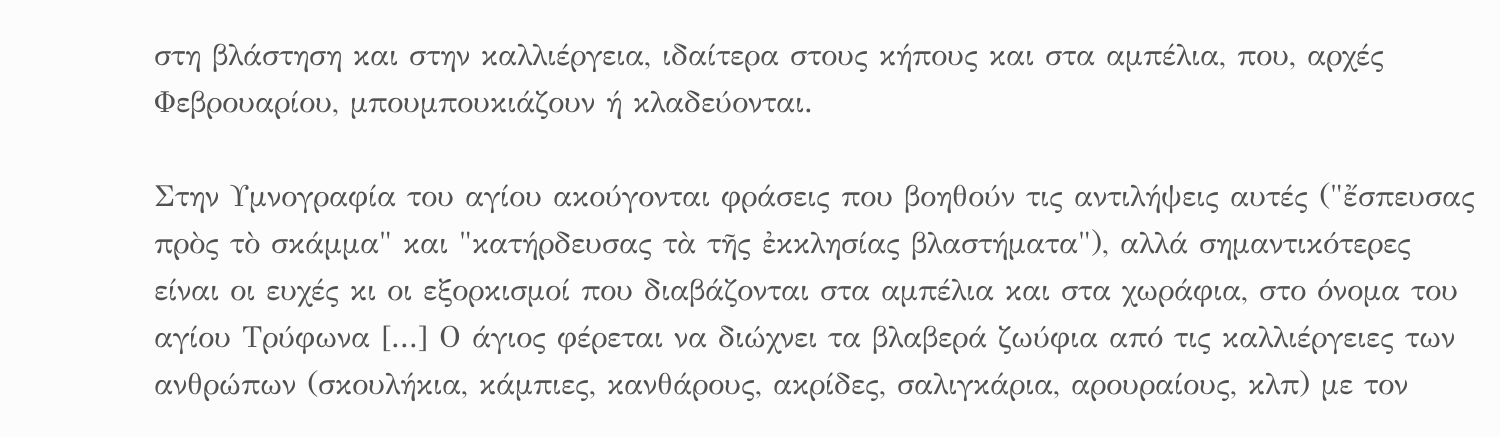στη βλάστηση και στην καλλιέργεια, ιδαίτερα στους κήπους και στα αμπέλια, που, αρχές Φεβρουαρίου, μπουμπουκιάζουν ή κλαδεύονται.

Στην Υμνογραφία του αγίου ακούγονται φράσεις που βοηθούν τις αντιλήψεις αυτές ("ἔσπευσας πρὸς τὸ σκάμμα" και "κατήρδευσας τὰ τῆς ἐκκλησίας βλαστήματα"), αλλά σημαντικότερες είναι οι ευχές κι οι εξορκισμοί που διαβάζονται στα αμπέλια και στα χωράφια, στο όνομα του αγίου Τρύφωνα [...] Ο άγιος φέρεται να διώχνει τα βλαβερά ζωύφια από τις καλλιέργειες των ανθρώπων (σκουλήκια, κάμπιες, κανθάρους, ακρίδες, σαλιγκάρια, αρουραίους, κλπ) με τον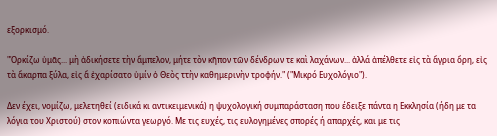εξορκισμό.

"Ὁρκίζω ὑμᾶς... μὴ ἀδικήσετε τὴν ἄμπελον, μήτε τὸν κῆπον τῶν δένδρων τε καὶ λαχάνων... ἀλλά ἀπέλθετε εἰς τὰ ἄγρια ὄρη, εἰς τὰ ἄκαρπα ξύλα, εἰς ἅ ἐχαρίσατο ὑμίν ὁ Θεὸς ττὴν καθημερινὴν τροφήν." ("Μικρό Ευχολόγιο").

Δεν έχει, νομίζω, μελετηθεί (ειδικά κι αντικειμενικά) η ψυχολογική συμπαράσταση που έδειξε πάντα η Εκκλησία (ήδη με τα λόγια του Χριστού) στον κοπιώντα γεωργό. Με τις ευχές, τις ευλογημένες σπορές ή απαρχές, και με τις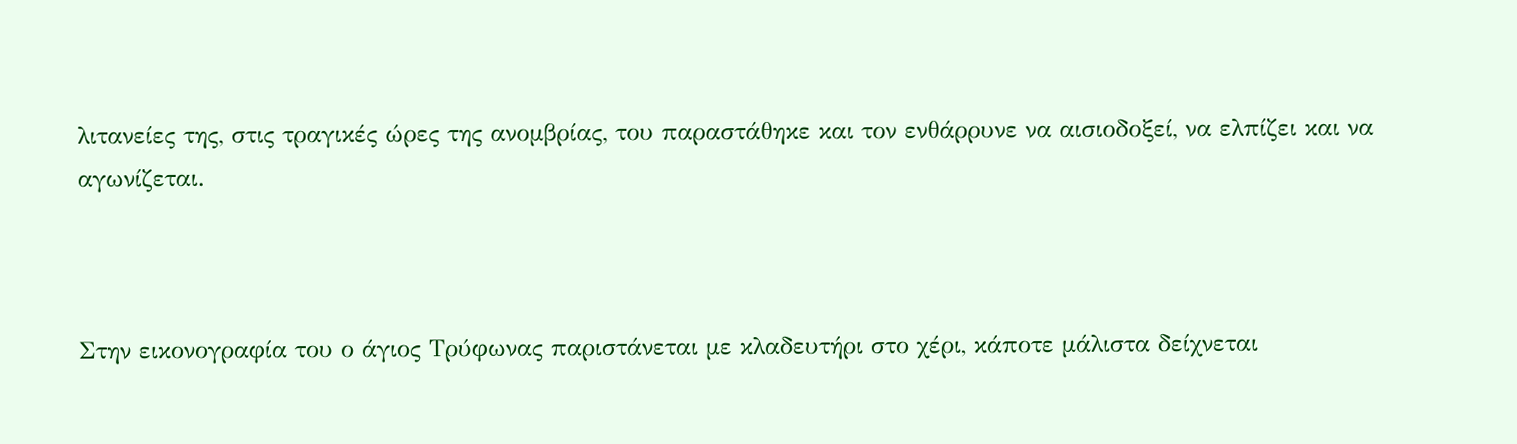λιτανείες της, στις τραγικές ώρες της ανομβρίας, του παραστάθηκε και τον ενθάρρυνε να αισιοδοξεί, να ελπίζει και να αγωνίζεται.



Στην εικονογραφία του ο άγιος Τρύφωνας παριστάνεται με κλαδευτήρι στο χέρι, κάποτε μάλιστα δείχνεται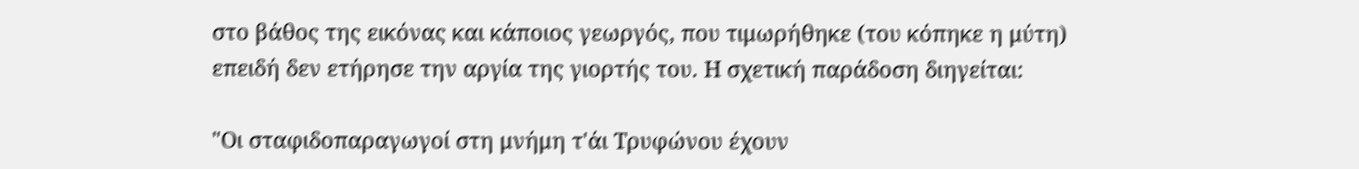στο βάθος της εικόνας και κάποιος γεωργός, που τιμωρήθηκε (του κόπηκε η μύτη) επειδή δεν ετήρησε την αργία της γιορτής του. Η σχετική παράδοση διηγείται:

"Οι σταφιδοπαραγωγοί στη μνήμη τ'άι Τρυφώνου έχουν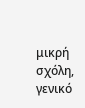μικρή σχόλη, γενικό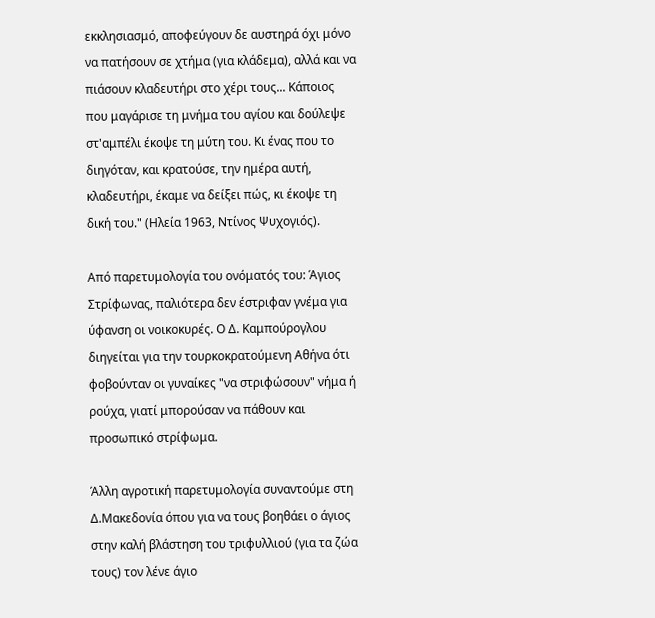εκκλησιασμό, αποφεύγουν δε αυστηρά όχι μόνο να πατήσουν σε χτήμα (για κλάδεμα), αλλά και να πιάσουν κλαδευτήρι στο χέρι τους... Κάποιος που μαγάρισε τη μνήμα του αγίου και δούλεψε στ'αμπέλι έκοψε τη μύτη του. Κι ένας που το διηγόταν, και κρατούσε, την ημέρα αυτή, κλαδευτήρι, έκαμε να δείξει πώς, κι έκοψε τη δική του." (Ηλεία 1963, Ντίνος Ψυχογιός).

Από παρετυμολογία του ονόματός του: Άγιος Στρίφωνας, παλιότερα δεν έστριφαν γνέμα για ύφανση οι νοικοκυρές. Ο Δ. Καμπούρογλου διηγείται για την τουρκοκρατούμενη Αθήνα ότι φοβούνταν οι γυναίκες "να στριφώσουν" νήμα ή ρούχα, γιατί μπορούσαν να πάθουν και προσωπικό στρίφωμα.

Άλλη αγροτική παρετυμολογία συναντούμε στη Δ.Μακεδονία όπου για να τους βοηθάει ο άγιος στην καλή βλάστηση του τριφυλλιού (για τα ζώα τους) τον λένε άγιο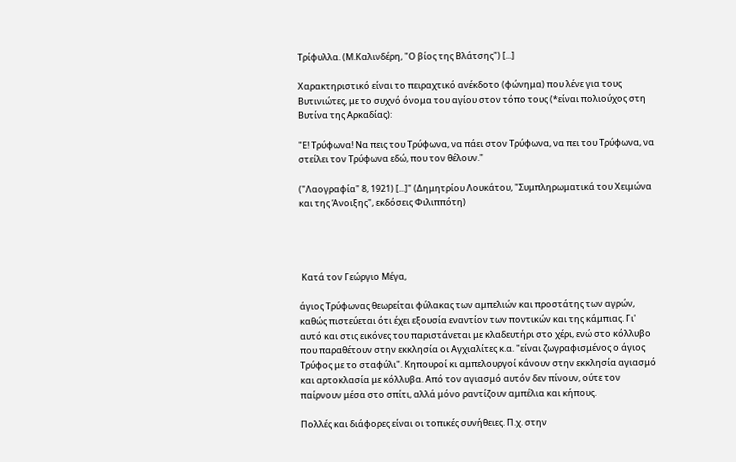Τρίφυλλα. (Μ.Καλινδέρη, "Ο βίος της Βλάτσης") [...]

Χαρακτηριστικό είναι το πειραχτικό ανέκδοτο (φώνημα) που λένε για τους Βυτινιώτες, με το συχνό όνομα του αγίου στον τόπο τους (*είναι πολιούχος στη Βυτίνα της Αρκαδίας):

"Ε! Τρύφωνα! Να πεις του Τρύφωνα, να πάει στον Τρύφωνα, να πει του Τρύφωνα, να στείλει τον Τρύφωνα εδώ, που τον θέλουν."

("Λαογραφία" 8, 1921) [...]" (Δημητρίου Λουκάτου, "Συμπληρωματικά του Χειμώνα και της Άνοιξης", εκδόσεις Φιλιππότη)




 Κατά τον Γεώργιο Μέγα,

άγιος Τρύφωνας θεωρείται φύλακας των αμπελιών και προστάτης των αγρών, καθώς πιστεύεται ότι έχει εξουσία εναντίον των ποντικών και της κάμπιας. Γι' αυτό και στις εικόνες του παριστάνεται με κλαδευτήρι στο χέρι, ενώ στο κόλλυβο που παραθέτουν στην εκκλησία οι Αγχιαλίτες κ.α. "είναι ζωγραφισμένος ο άγιος Τρύφος με το σταφύλι". Κηπουροί κι αμπελουργοί κάνουν στην εκκλησία αγιασμό και αρτοκλασία με κόλλυβα. Από τον αγιασμό αυτόν δεν πίνουν, ούτε τον παίρνουν μέσα στο σπίτι, αλλά μόνο ραντίζουν αμπέλια και κήπους.

Πολλές και διάφορες είναι οι τοπικές συνήθειες. Π.χ. στην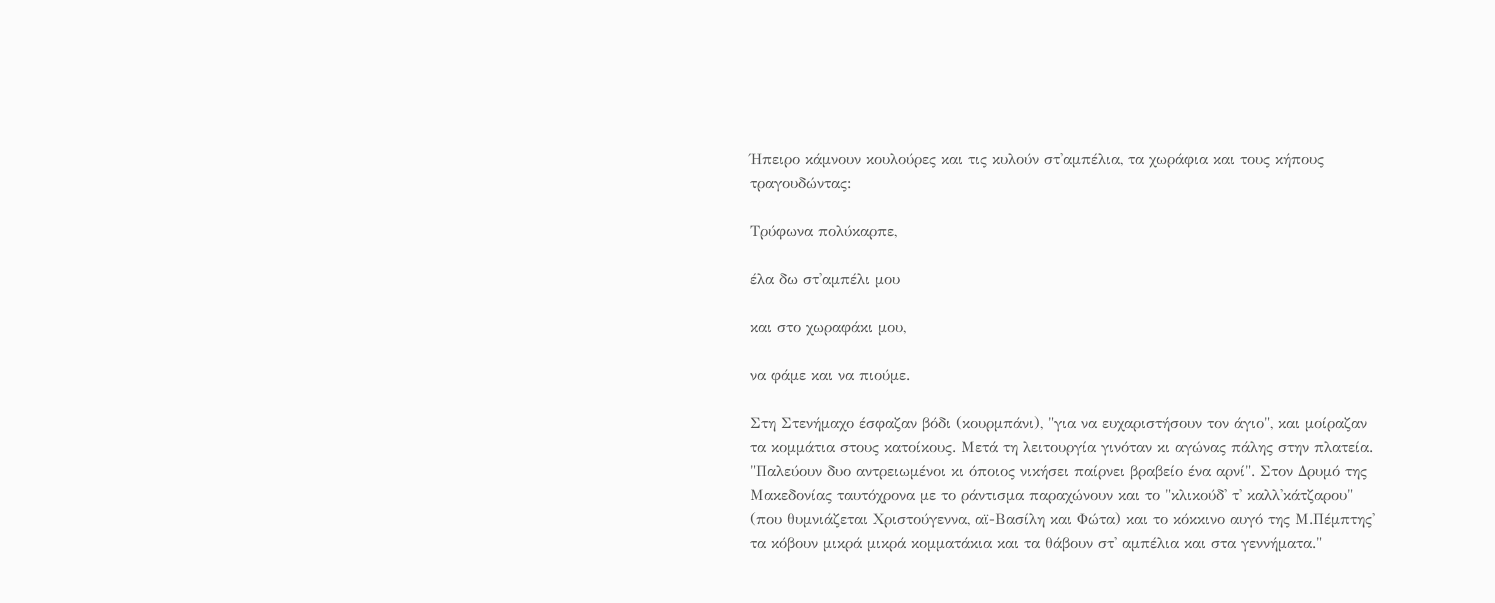Ήπειρο κάμνουν κουλούρες και τις κυλούν στ'αμπέλια, τα χωράφια και τους κήπους τραγουδώντας:

Τρύφωνα πολύκαρπε,

έλα δω στ'αμπέλι μου

και στο χωραφάκι μου,

να φάμε και να πιούμε.

Στη Στενήμαχο έσφαζαν βόδι (κουρμπάνι), "για να ευχαριστήσουν τον άγιο", και μοίραζαν τα κομμάτια στους κατοίκους. Μετά τη λειτουργία γινόταν κι αγώνας πάλης στην πλατεία. "Παλεύουν δυο αντρειωμένοι κι όποιος νικήσει παίρνει βραβείο ένα αρνί". Στον Δρυμό της Μακεδονίας ταυτόχρονα με το ράντισμα παραχώνουν και το "κλικούδ' τ' καλλ'κάτζαρου" (που θυμνιάζεται Χριστούγεννα, αϊ-Βασίλη και Φώτα) και το κόκκινο αυγό της Μ.Πέμπτης' τα κόβουν μικρά μικρά κομματάκια και τα θάβουν στ' αμπέλια και στα γεννήματα."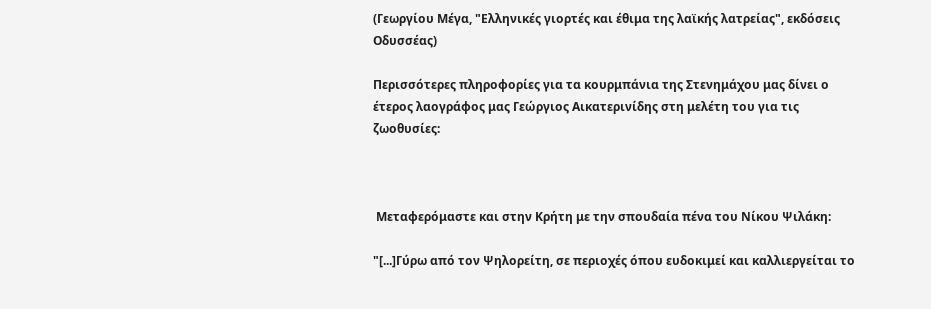(Γεωργίου Μέγα, "Ελληνικές γιορτές και έθιμα της λαϊκής λατρείας", εκδόσεις Οδυσσέας)

Περισσότερες πληροφορίες για τα κουρμπάνια της Στενημάχου μας δίνει ο έτερος λαογράφος μας Γεώργιος Αικατερινίδης στη μελέτη του για τις ζωοθυσίες:



 Μεταφερόμαστε και στην Κρήτη με την σπουδαία πένα του Νίκου Ψιλάκη:

"[...]Γύρω από τον Ψηλορείτη, σε περιοχές όπου ευδοκιμεί και καλλιεργείται το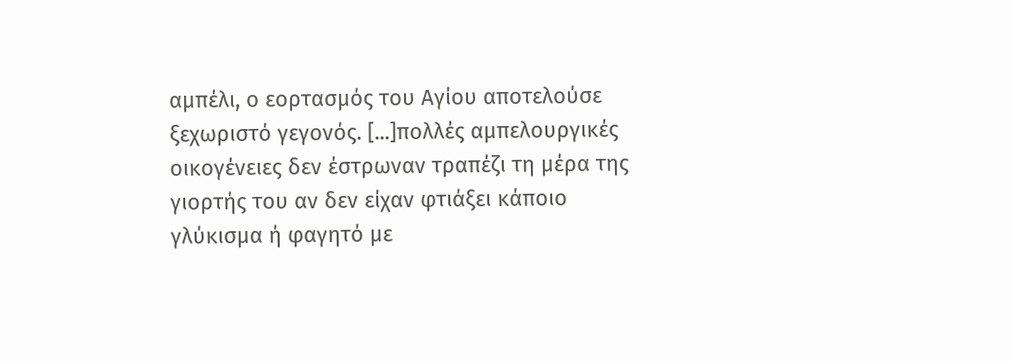αμπέλι, ο εορτασμός του Αγίου αποτελούσε ξεχωριστό γεγονός. [...]πολλές αμπελουργικές οικογένειες δεν έστρωναν τραπέζι τη μέρα της γιορτής του αν δεν είχαν φτιάξει κάποιο γλύκισμα ή φαγητό με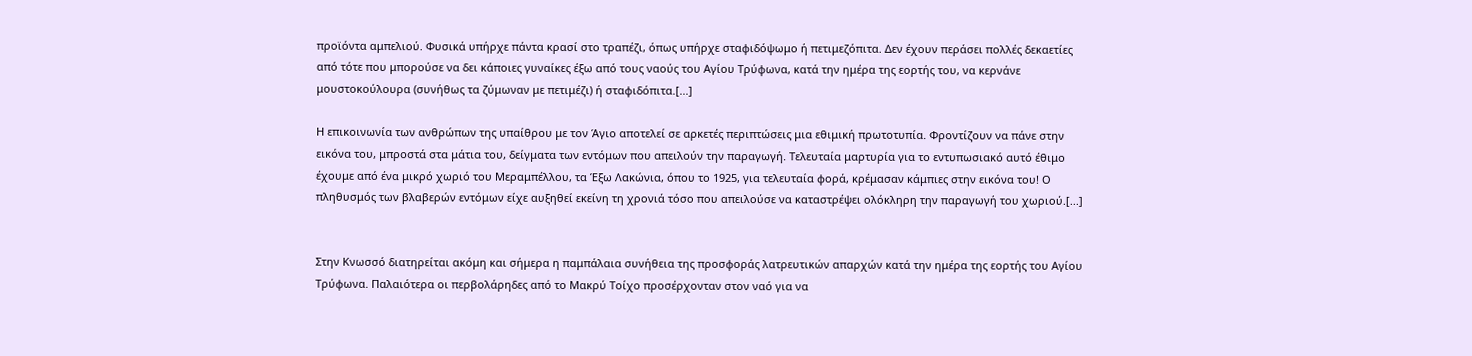προϊόντα αμπελιού. Φυσικά υπήρχε πάντα κρασί στο τραπέζι, όπως υπήρχε σταφιδόψωμο ή πετιμεζόπιτα. Δεν έχουν περάσει πολλές δεκαετίες από τότε που μπορούσε να δει κάποιες γυναίκες έξω από τους ναούς του Αγίου Τρύφωνα, κατά την ημέρα της εορτής του, να κερνάνε μουστοκούλουρα (συνήθως τα ζύμωναν με πετιμέζι) ή σταφιδόπιτα.[...]

Η επικοινωνία των ανθρώπων της υπαίθρου με τον Άγιο αποτελεί σε αρκετές περιπτώσεις μια εθιμική πρωτοτυπία. Φροντίζουν να πάνε στην εικόνα του, μπροστά στα μάτια του, δείγματα των εντόμων που απειλούν την παραγωγή. Τελευταία μαρτυρία για το εντυπωσιακό αυτό έθιμο έχουμε από ένα μικρό χωριό του Μεραμπέλλου, τα Έξω Λακώνια, όπου το 1925, για τελευταία φορά, κρέμασαν κάμπιες στην εικόνα του! Ο πληθυσμός των βλαβερών εντόμων είχε αυξηθεί εκείνη τη χρονιά τόσο που απειλούσε να καταστρέψει ολόκληρη την παραγωγή του χωριού.[...]


Στην Κνωσσό διατηρείται ακόμη και σήμερα η παμπάλαια συνήθεια της προσφοράς λατρευτικών απαρχών κατά την ημέρα της εορτής του Αγίου Τρύφωνα. Παλαιότερα οι περβολάρηδες από το Μακρύ Τοίχο προσέρχονταν στον ναό για να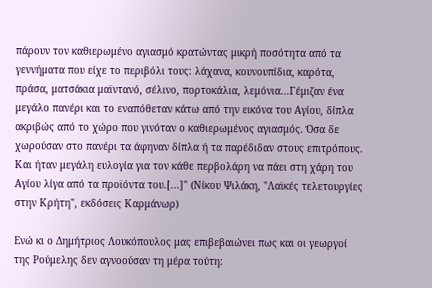πάρουν τον καθιερωμένο αγιασμό κρατώντας μικρή ποσότητα από τα γεννήματα που είχε το περιβόλι τους: λάχανα, κουνουπίδια, καρότα, πράσα, ματσάκια μαϊντανό, σέλινο, πορτοκάλια, λεμόνια...Γέμιζαν ένα μεγάλο πανέρι και το εναπόθεταν κάτω από την εικόνα του Αγίου, δίπλα ακριβώς από το χώρο που γινόταν ο καθιερωμένος αγιασμός. Όσα δε χωρούσαν στο πανέρι τα άφηναν δίπλα ή τα παρέδιδαν στους επιτρόπους. Και ήταν μεγάλη ευλογία για τον κάθε περβολάρη να πάει στη χάρη του Αγίου λίγα από τα προϊόντα του.[...]" (Νίκου Ψιλάκη, "Λαϊκές τελετουργίες στην Κρήτη", εκδόσεις Καρμάνωρ)

Ενώ κι ο Δημήτριος Λουκόπουλος μας επιβεβαιώνει πως και οι γεωργοί της Ρούμελης δεν αγνοούσαν τη μέρα τούτη: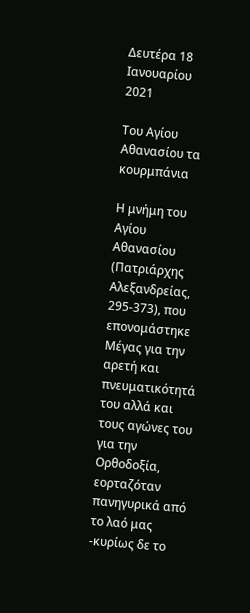Δευτέρα 18 Ιανουαρίου 2021

Του Αγίου Αθανασίου τα κουρμπάνια

Η μνήμη του Αγίου Αθανασίου (Πατριάρχης Αλεξανδρείας, 295-373), που επονομάστηκε Μέγας για την αρετή και πνευματικότητά του αλλά και τους αγώνες του για την Ορθοδοξία, εορταζόταν πανηγυρικά από το λαό μας -κυρίως δε το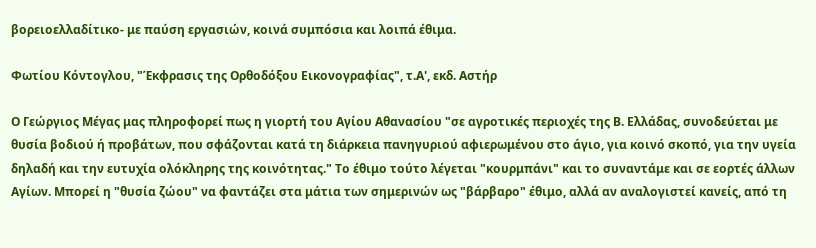βορειοελλαδίτικο- με παύση εργασιών, κοινά συμπόσια και λοιπά έθιμα.

Φωτίου Κόντογλου, "Έκφρασις της Ορθοδόξου Εικονογραφίας", τ.Α', εκδ. Αστήρ

Ο Γεώργιος Μέγας μας πληροφορεί πως η γιορτή του Αγίου Αθανασίου "σε αγροτικές περιοχές της Β. Ελλάδας, συνοδεύεται με θυσία βοδιού ή προβάτων, που σφάζονται κατά τη διάρκεια πανηγυριού αφιερωμένου στο άγιο, για κοινό σκοπό, για την υγεία δηλαδή και την ευτυχία ολόκληρης της κοινότητας." Το έθιμο τούτο λέγεται "κουρμπάνι" και το συναντάμε και σε εορτές άλλων Αγίων. Μπορεί η "θυσία ζώου" να φαντάζει στα μάτια των σημερινών ως "βάρβαρο" έθιμο, αλλά αν αναλογιστεί κανείς, από τη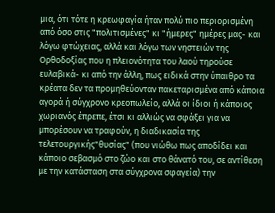μια, ότι τότε η κρεωφαγία ήταν πολύ πιο περιορισμένη από όσο στις "πολιτισμένες" κι "ήμερες" ημέρες μας- και λόγω φτώχειας, αλλά και λόγω των νηστειών της Ορθοδοξίας που η πλειονότητα του λαού τηρούσε ευλαβικά- κι από την άλλη, πως ειδικά στην ύπαιθρο τα κρέατα δεν τα προμηθεύονταν πακεταρισμένα από κάποια αγορά ή σύγχρονο κρεοπωλείο, αλλά οι ίδιοι ή κάποιος χωριανός έπρεπε, έτσι κι αλλιώς να σφάξει για να μπορέσουν να τραφούν, η διαδικασία της τελετουργικής"θυσίας" (που νιώθω πως αποδίδει και κάποιο σεβασμό στο ζώο και στο θάνατό του, σε αντίθεση με την κατάσταση στα σύγχρονα σφαγεία) την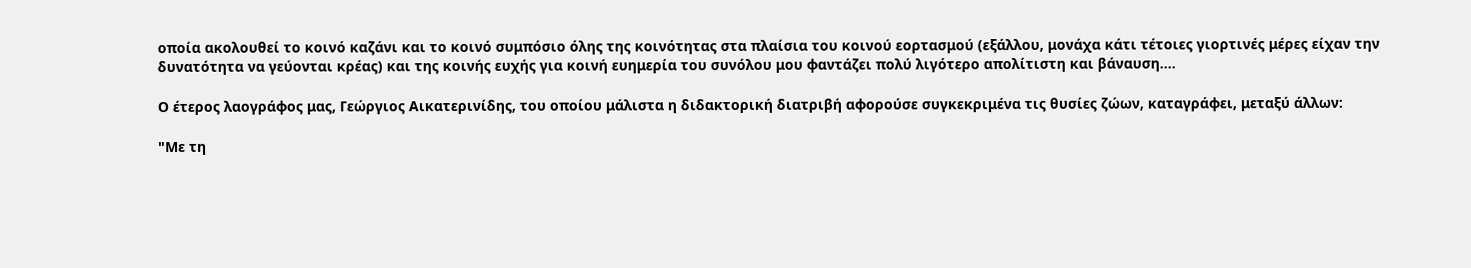οποία ακολουθεί το κοινό καζάνι και το κοινό συμπόσιο όλης της κοινότητας στα πλαίσια του κοινού εορτασμού (εξάλλου, μονάχα κάτι τέτοιες γιορτινές μέρες είχαν την δυνατότητα να γεύονται κρέας) και της κοινής ευχής για κοινή ευημερία του συνόλου μου φαντάζει πολύ λιγότερο απολίτιστη και βάναυση....

Ο έτερος λαογράφος μας, Γεώργιος Αικατερινίδης, του οποίου μάλιστα η διδακτορική διατριβή αφορούσε συγκεκριμένα τις θυσίες ζώων, καταγράφει, μεταξύ άλλων:

"Με τη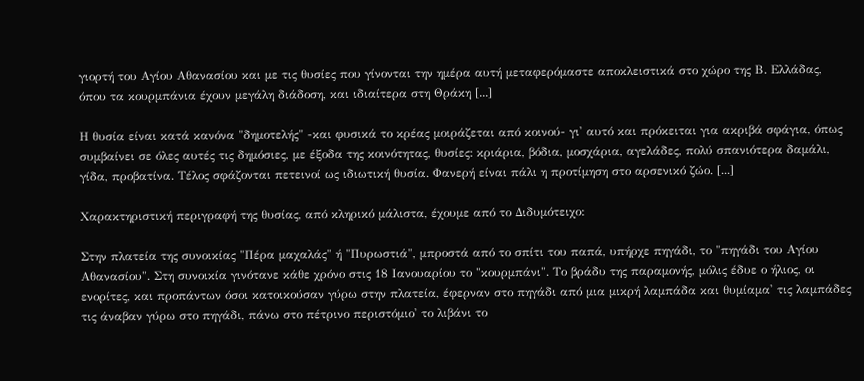γιορτή του Αγίου Αθανασίου και με τις θυσίες που γίνονται την ημέρα αυτή μεταφερόμαστε αποκλειστικά στο χώρο της Β. Ελλάδας, όπου τα κουρμπάνια έχουν μεγάλη διάδοση, και ιδιαίτερα στη Θράκη [...]

Η θυσία είναι κατά κανόνα "δημοτελής" -και φυσικά το κρέας μοιράζεται από κοινού- γι' αυτό και πρόκειται για ακριβά σφάγια, όπως συμβαίνει σε όλες αυτές τις δημόσιες, με έξοδα της κοινότητας, θυσίες: κριάρια, βόδια, μοσχάρια, αγελάδες, πολύ σπανιότερα δαμάλι, γίδα, προβατίνα. Τέλος σφάζονται πετεινοί ως ιδιωτική θυσία. Φανερή είναι πάλι η προτίμηση στο αρσενικό ζώο. [...]

Χαρακτηριστική περιγραφή της θυσίας, από κληρικό μάλιστα, έχουμε από το Διδυμότειχο:

Στην πλατεία της συνοικίας "Πέρα μαχαλάς" ή "Πυρωστιά", μπροστά από το σπίτι του παπά, υπήρχε πηγάδι, το "πηγάδι του Αγίου Αθανασίου". Στη συνοικία γινότανε κάθε χρόνο στις 18 Ιανουαρίου το "κουρμπάνι". Το βράδυ της παραμονής, μόλις έδυε ο ήλιος, οι ενορίτες, και προπάντων όσοι κατοικούσαν γύρω στην πλατεία, έφερναν στο πηγάδι από μια μικρή λαμπάδα και θυμίαμα' τις λαμπάδες τις άναβαν γύρω στο πηγάδι, πάνω στο πέτρινο περιστόμιο' το λιβάνι το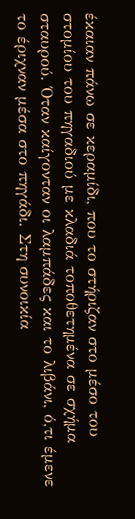έκαιαν πάνω σε κεραμίδι, που το στήριζαν στο μέσο του στομίου του πηγαδιού με κλαδιά τοποθετημένα σε σχήμα σταυρού. Όταν καίγονταν οι λαμπάδες και το λιβάνι, ό,τι έμενε το έριχναν μέσα στο πηγάδι. Στη συνοικία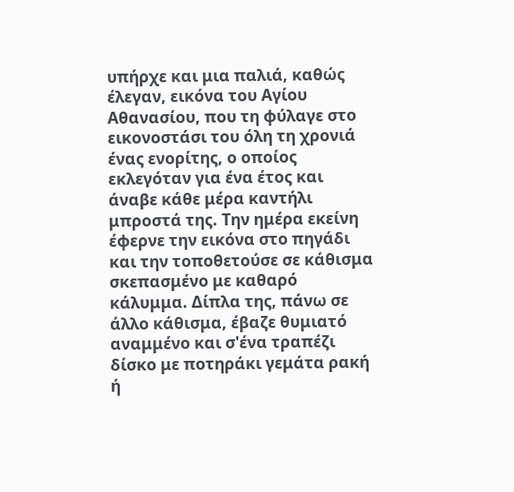υπήρχε και μια παλιά, καθώς έλεγαν, εικόνα του Αγίου Αθανασίου, που τη φύλαγε στο εικονοστάσι του όλη τη χρονιά ένας ενορίτης, ο οποίος εκλεγόταν για ένα έτος και άναβε κάθε μέρα καντήλι μπροστά της. Την ημέρα εκείνη έφερνε την εικόνα στο πηγάδι και την τοποθετούσε σε κάθισμα σκεπασμένο με καθαρό κάλυμμα. Δίπλα της, πάνω σε άλλο κάθισμα, έβαζε θυμιατό αναμμένο και σ'ένα τραπέζι δίσκο με ποτηράκι γεμάτα ρακή ή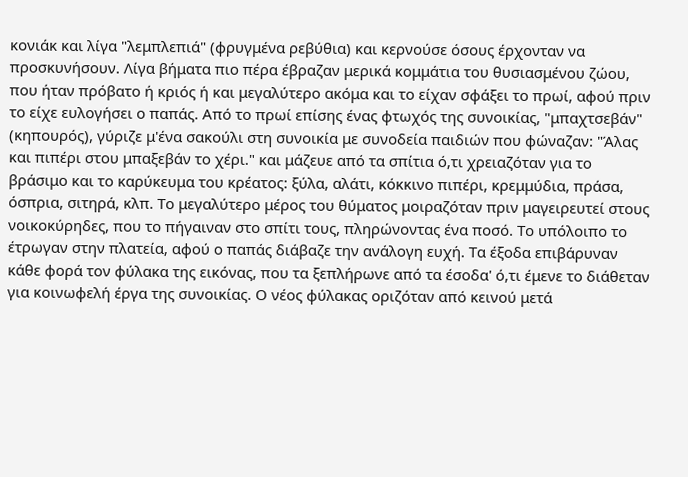κονιάκ και λίγα "λεμπλεπιά" (φρυγμένα ρεβύθια) και κερνούσε όσους έρχονταν να προσκυνήσουν. Λίγα βήματα πιο πέρα έβραζαν μερικά κομμάτια του θυσιασμένου ζώου, που ήταν πρόβατο ή κριός ή και μεγαλύτερο ακόμα και το είχαν σφάξει το πρωί, αφού πριν το είχε ευλογήσει ο παπάς. Από το πρωί επίσης ένας φτωχός της συνοικίας, "μπαχτσεβάν" (κηπουρός), γύριζε μ'ένα σακούλι στη συνοικία με συνοδεία παιδιών που φώναζαν: "Άλας και πιπέρι στου μπαξεβάν το χέρι." και μάζευε από τα σπίτια ό,τι χρειαζόταν για το βράσιμο και το καρύκευμα του κρέατος: ξύλα, αλάτι, κόκκινο πιπέρι, κρεμμύδια, πράσα, όσπρια, σιτηρά, κλπ. Το μεγαλύτερο μέρος του θύματος μοιραζόταν πριν μαγειρευτεί στους νοικοκύρηδες, που το πήγαιναν στο σπίτι τους, πληρώνοντας ένα ποσό. Το υπόλοιπο το έτρωγαν στην πλατεία, αφού ο παπάς διάβαζε την ανάλογη ευχή. Τα έξοδα επιβάρυναν κάθε φορά τον φύλακα της εικόνας, που τα ξεπλήρωνε από τα έσοδα' ό,τι έμενε το διάθεταν για κοινωφελή έργα της συνοικίας. Ο νέος φύλακας οριζόταν από κεινού μετά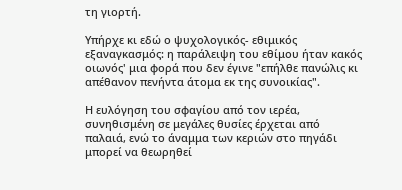τη γιορτή.

Υπήρχε κι εδώ ο ψυχολογικός- εθιμικός εξαναγκασμός: η παράλειψη του εθίμου ήταν κακός οιωνός' μια φορά που δεν έγινε "επήλθε πανώλις κι απέθανον πενήντα άτομα εκ της συνοικίας".

Η ευλόγηση του σφαγίου από τον ιερέα, συνηθισμένη σε μεγάλες θυσίες έρχεται από παλαιά, ενώ το άναμμα των κεριών στο πηγάδι μπορεί να θεωρηθεί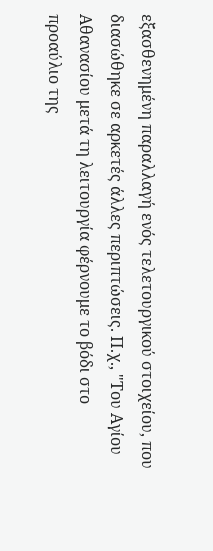εξασθενημένη παραλλαγή ενός τελετουργικού στοιχείου, που διασώθηκε σε αρκετές άλλες περιπτώσεις. Π.χ., "Του Αγίου Αθανασίου μετά τη λειτουργία φέρνουμε το βόδι στο προαύλιο της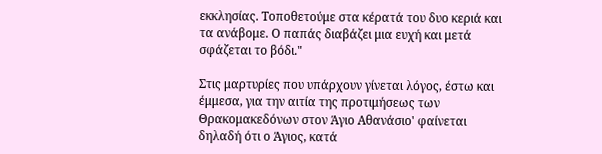εκκλησίας. Τοποθετούμε στα κέρατά του δυο κεριά και τα ανάβομε. Ο παπάς διαβάζει μια ευχή και μετά σφάζεται το βόδι."

Στις μαρτυρίες που υπάρχουν γίνεται λόγος, έστω και έμμεσα, για την αιτία της προτιμήσεως των Θρακομακεδόνων στον Άγιο Αθανάσιο' φαίνεται δηλαδή ότι ο Άγιος, κατά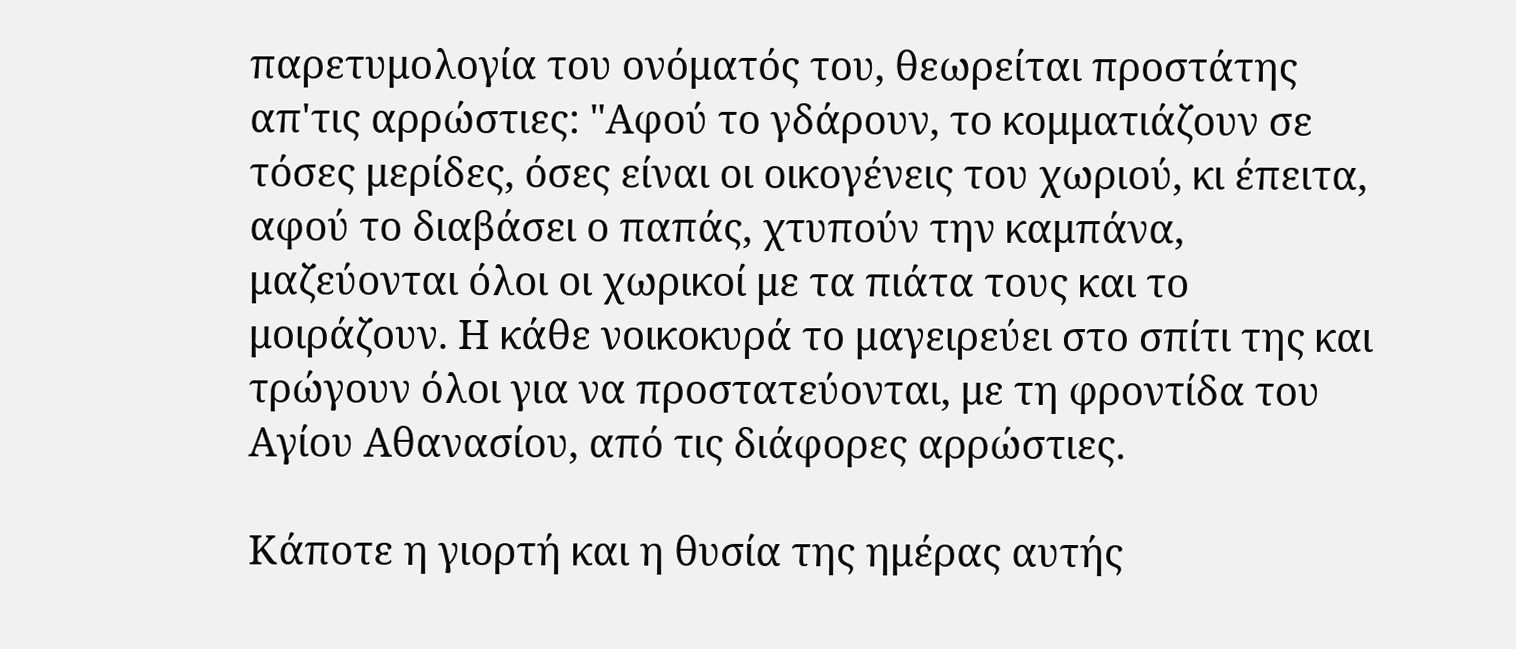παρετυμολογία του ονόματός του, θεωρείται προστάτης απ'τις αρρώστιες: "Αφού το γδάρουν, το κομματιάζουν σε τόσες μερίδες, όσες είναι οι οικογένεις του χωριού, κι έπειτα, αφού το διαβάσει ο παπάς, χτυπούν την καμπάνα, μαζεύονται όλοι οι χωρικοί με τα πιάτα τους και το μοιράζουν. Η κάθε νοικοκυρά το μαγειρεύει στο σπίτι της και τρώγουν όλοι για να προστατεύονται, με τη φροντίδα του Αγίου Αθανασίου, από τις διάφορες αρρώστιες.

Κάποτε η γιορτή και η θυσία της ημέρας αυτής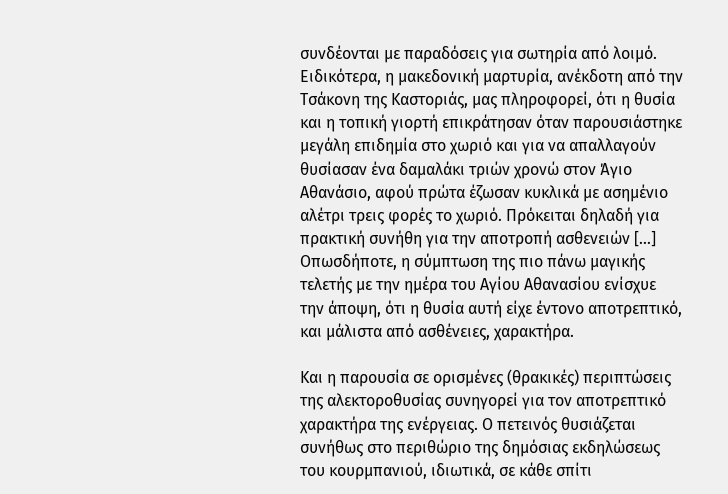συνδέονται με παραδόσεις για σωτηρία από λοιμό. Ειδικότερα, η μακεδονική μαρτυρία, ανέκδοτη από την Τσάκονη της Καστοριάς, μας πληροφορεί, ότι η θυσία και η τοπική γιορτή επικράτησαν όταν παρουσιάστηκε μεγάλη επιδημία στο χωριό και για να απαλλαγούν θυσίασαν ένα δαμαλάκι τριών χρονώ στον Άγιο Αθανάσιο, αφού πρώτα έζωσαν κυκλικά με ασημένιο αλέτρι τρεις φορές το χωριό. Πρόκειται δηλαδή για πρακτική συνήθη για την αποτροπή ασθενειών [...] Οπωσδήποτε, η σύμπτωση της πιο πάνω μαγικής τελετής με την ημέρα του Αγίου Αθανασίου ενίσχυε την άποψη, ότι η θυσία αυτή είχε έντονο αποτρεπτικό, και μάλιστα από ασθένειες, χαρακτήρα.

Και η παρουσία σε ορισμένες (θρακικές) περιπτώσεις της αλεκτοροθυσίας συνηγορεί για τον αποτρεπτικό χαρακτήρα της ενέργειας. Ο πετεινός θυσιάζεται συνήθως στο περιθώριο της δημόσιας εκδηλώσεως του κουρμπανιού, ιδιωτικά, σε κάθε σπίτι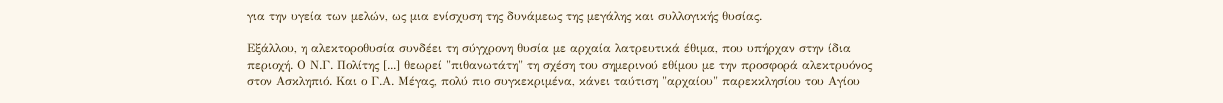για την υγεία των μελών, ως μια ενίσχυση της δυνάμεως της μεγάλης και συλλογικής θυσίας.

Εξάλλου, η αλεκτοροθυσία συνδέει τη σύγχρονη θυσία με αρχαία λατρευτικά έθιμα, που υπήρχαν στην ίδια περιοχή. Ο Ν.Γ. Πολίτης [...] θεωρεί "πιθανωτάτη" τη σχέση του σημερινού εθίμου με την προσφορά αλεκτρυόνος στον Ασκληπιό. Και ο Γ.Α. Μέγας, πολύ πιο συγκεκριμένα, κάνει ταύτιση "αρχαίου" παρεκκλησίου του Αγίου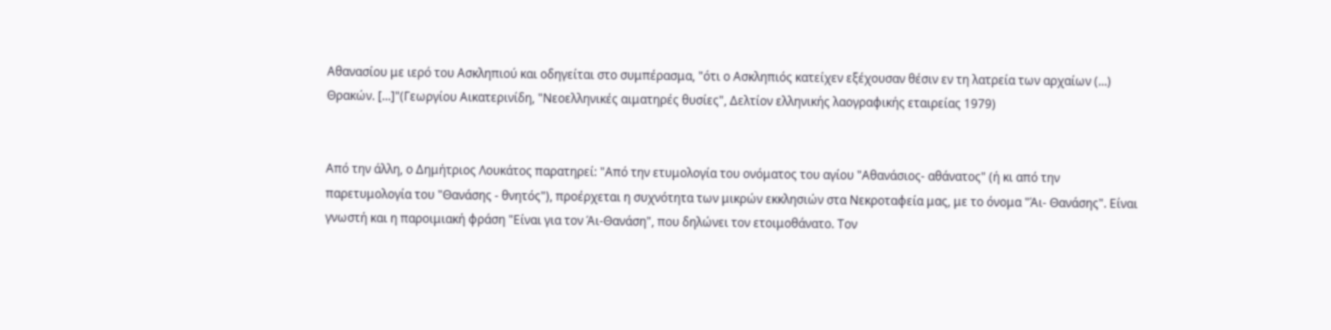Αθανασίου με ιερό του Ασκληπιού και οδηγείται στο συμπέρασμα, "ότι ο Ασκληπιός κατείχεν εξέχουσαν θέσιν εν τη λατρεία των αρχαίων (...) Θρακών. [...]"(Γεωργίου Αικατερινίδη, "Νεοελληνικές αιματηρές θυσίες", Δελτίον ελληνικής λαογραφικής εταιρείας 1979)


Από την άλλη, ο Δημήτριος Λουκάτος παρατηρεί: "Από την ετυμολογία του ονόματος του αγίου "Αθανάσιος- αθάνατος" (ή κι από την παρετυμολογία του "Θανάσης - θνητός"), προέρχεται η συχνότητα των μικρών εκκλησιών στα Νεκροταφεία μας, με το όνομα "Άι- Θανάσης". Είναι γνωστή και η παροιμιακή φράση "Είναι για τον Άι-Θανάση", που δηλώνει τον ετοιμοθάνατο. Τον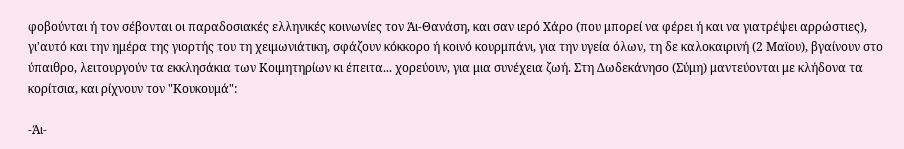φοβούνται ή τον σέβονται οι παραδοσιακές ελληνικές κοινωνίες τον Άι-Θανάση, και σαν ιερό Χάρο (που μπορεί να φέρει ή και να γιατρέψει αρρώστιες), γι'αυτό και την ημέρα της γιορτής του τη χειμωνιάτικη, σφάζουν κόκκορο ή κοινό κουρμπάνι, για την υγεία όλων, τη δε καλοκαιρινή (2 Μαϊου), βγαίνουν στο ύπαιθρο, λειτουργούν τα εκκλησάκια των Κοιμητηρίων κι έπειτα... χορεύουν, για μια συνέχεια ζωή. Στη Δωδεκάνησο (Σύμη) μαντεύονται με κλήδονα τα κορίτσια, και ρίχνουν τον "Κουκουμά":

-Άι-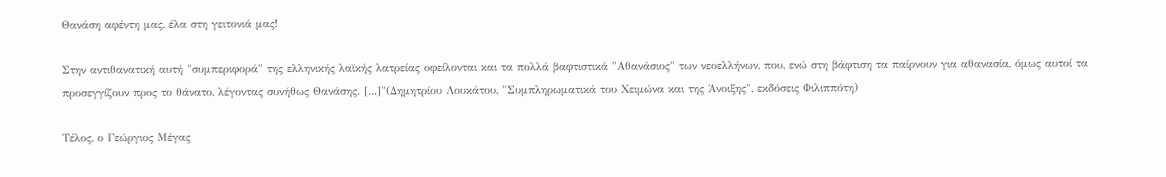Θανάση αφέντη μας, έλα στη γειτονιά μας!

Στην αντιθανατική αυτή "συμπεριφορά" της ελληνικής λαϊκής λατρείας οφείλονται και τα πολλά βαφτιστικά "Αθανάσιος" των νεοελλήνων, που, ενώ στη βάφτιση τα παίρνουν για αθανασία, όμως αυτοί τα προσεγγίζουν προς το θάνατο, λέγοντας συνήθως Θανάσης. [...]"(Δημητρίου Λουκάτου, "Συμπληρωματικά του Χειμώνα και της Άνοιξης", εκδόσεις Φιλιππότη)

Τέλος, ο Γεώργιος Μέγας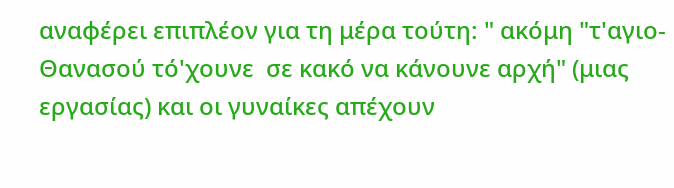αναφέρει επιπλέον για τη μέρα τούτη: " ακόμη "τ'αγιο-Θανασού τό'χουνε  σε κακό να κάνουνε αρχή" (μιας εργασίας) και οι γυναίκες απέχουν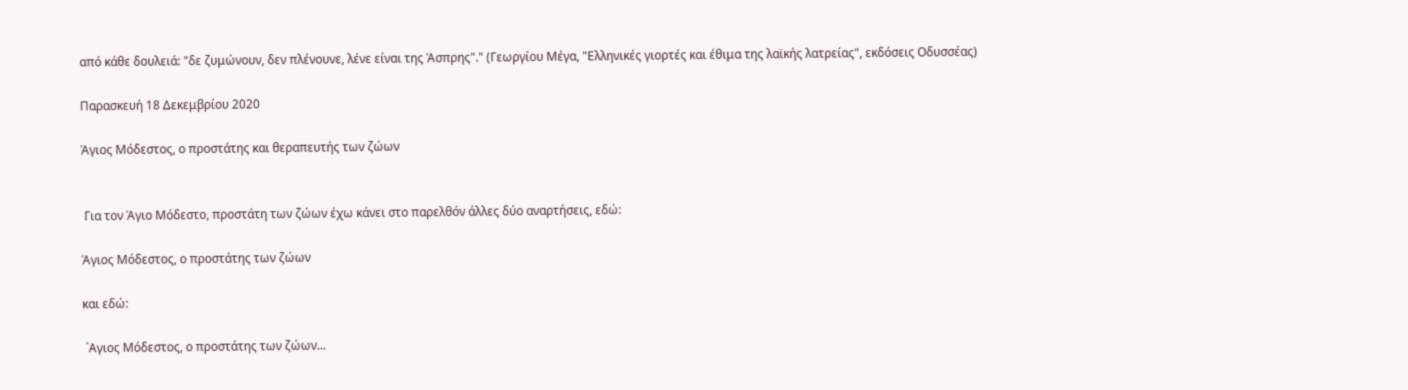από κάθε δουλειά: "δε ζυμώνουν, δεν πλένουνε, λένε είναι της Άσπρης"." (Γεωργίου Μέγα, "Ελληνικές γιορτές και έθιμα της λαϊκής λατρείας", εκδόσεις Οδυσσέας)

Παρασκευή 18 Δεκεμβρίου 2020

Άγιος Μόδεστος, ο προστάτης και θεραπευτής των ζώων


 Για τον Άγιο Μόδεστο, προστάτη των ζώων έχω κάνει στο παρελθόν άλλες δύο αναρτήσεις, εδώ:

Άγιος Μόδεστος, ο προστάτης των ζώων

και εδώ:

 `Αγιος Μόδεστος, ο προστάτης των ζώων...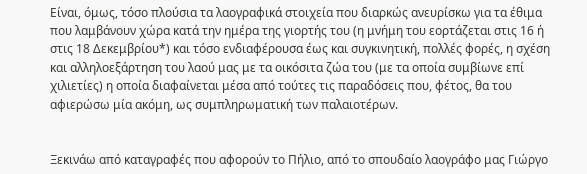Είναι, όμως, τόσο πλούσια τα λαογραφικά στοιχεία που διαρκώς ανευρίσκω για τα έθιμα που λαμβάνουν χώρα κατά την ημέρα της γιορτής του (η μνήμη του εορτάζεται στις 16 ή στις 18 Δεκεμβρίου*) και τόσο ενδιαφέρουσα έως και συγκινητική, πολλές φορές, η σχέση και αλληλοεξάρτηση του λαού μας με τα οικόσιτα ζώα του (με τα οποία συμβίωνε επί χιλιετίες) η οποία διαφαίνεται μέσα από τούτες τις παραδόσεις που, φέτος, θα του αφιερώσω μία ακόμη, ως συμπληρωματική των παλαιοτέρων.


Ξεκινάω από καταγραφές που αφορούν το Πήλιο, από το σπουδαίο λαογράφο μας Γιώργο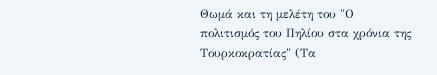Θωμά και τη μελέτη του "Ο πολιτισμός του Πηλίου στα χρόνια της Τουρκοκρατίας" (Τα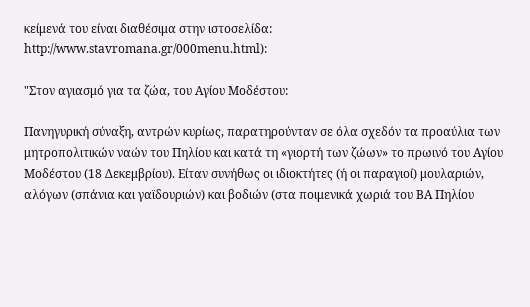κείμενά του είναι διαθέσιμα στην ιστοσελίδα: http://www.stavromana.gr/000menu.html):

"Στον αγιασμό για τα ζώα, του Αγίου Μοδέστου:

Πανηγυρική σύναξη, αντρών κυρίως, παρατηρούνταν σε όλα σχεδόν τα προαύλια των μητροπολιτικών ναών του Πηλίου και κατά τη «γιορτή των ζώων» το πρωινό του Αγίου Μοδέστου (18 Δεκεμβρίου). Είταν συνήθως οι ιδιοκτήτες (ή οι παραγιοί) μουλαριών, αλόγων (σπάνια και γαϊδουριών) και βοδιών (στα ποιμενικά χωριά του ΒΑ Πηλίου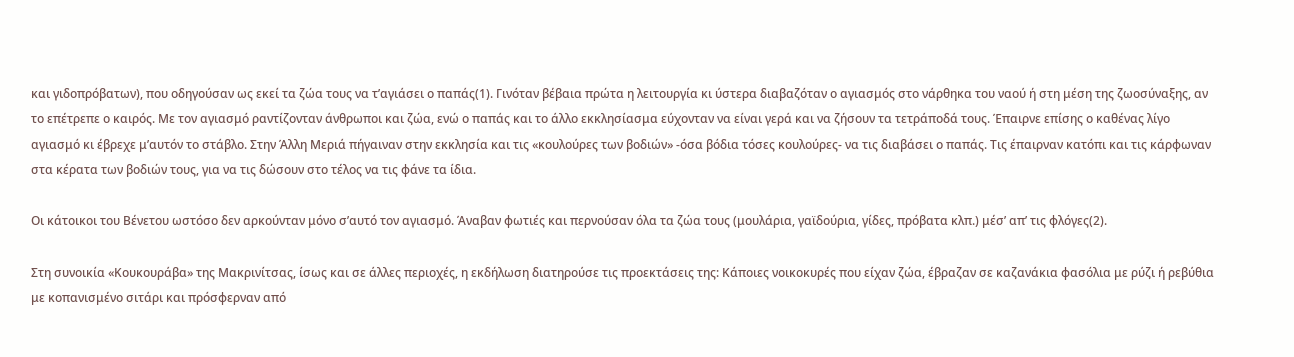και γιδοπρόβατων), που οδηγούσαν ως εκεί τα ζώα τους να τ’αγιάσει ο παπάς(1). Γινόταν βέβαια πρώτα η λειτουργία κι ύστερα διαβαζόταν ο αγιασμός στο νάρθηκα του ναού ή στη μέση της ζωοσύναξης, αν το επέτρεπε ο καιρός. Με τον αγιασμό ραντίζονταν άνθρωποι και ζώα, ενώ ο παπάς και το άλλο εκκλησίασμα εύχονταν να είναι γερά και να ζήσουν τα τετράποδά τους. Έπαιρνε επίσης ο καθένας λίγο αγιασμό κι έβρεχε μ’αυτόν το στάβλο. Στην Άλλη Μεριά πήγαιναν στην εκκλησία και τις «κουλούρες των βοδιών» -όσα βόδια τόσες κουλούρες- να τις διαβάσει ο παπάς. Τις έπαιρναν κατόπι και τις κάρφωναν στα κέρατα των βοδιών τους, για να τις δώσουν στο τέλος να τις φάνε τα ίδια.

Οι κάτοικοι του Βένετου ωστόσο δεν αρκούνταν μόνο σ’αυτό τον αγιασμό. Άναβαν φωτιές και περνούσαν όλα τα ζώα τους (μουλάρια, γαϊδούρια, γίδες, πρόβατα κλπ.) μέσ’ απ’ τις φλόγες(2).

Στη συνοικία «Κουκουράβα» της Μακρινίτσας, ίσως και σε άλλες περιοχές, η εκδήλωση διατηρούσε τις προεκτάσεις της: Κάποιες νοικοκυρές που είχαν ζώα, έβραζαν σε καζανάκια φασόλια με ρύζι ή ρεβύθια με κοπανισμένο σιτάρι και πρόσφερναν από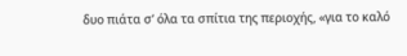δυο πιάτα σ’ όλα τα σπίτια της περιοχής, «για το καλό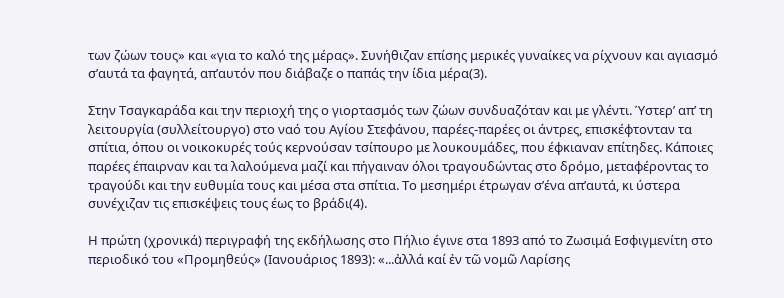των ζώων τους» και «για το καλό της μέρας». Συνήθιζαν επίσης μερικές γυναίκες να ρίχνουν και αγιασμό σ’αυτά τα φαγητά, απ’αυτόν που διάβαζε ο παπάς την ίδια μέρα(3).

Στην Τσαγκαράδα και την περιοχή της ο γιορτασμός των ζώων συνδυαζόταν και με γλέντι. Ύστερ’ απ’ τη λειτουργία (συλλείτουργο) στο ναό του Αγίου Στεφάνου, παρέες-παρέες οι άντρες, επισκέφτονταν τα σπίτια, όπου οι νοικοκυρές τούς κερνούσαν τσίπουρο με λουκουμάδες, που έφκιαναν επίτηδες. Κάποιες παρέες έπαιρναν και τα λαλούμενα μαζί και πήγαιναν όλοι τραγουδώντας στο δρόμο, μεταφέροντας το τραγούδι και την ευθυμία τους και μέσα στα σπίτια. Το μεσημέρι έτρωγαν σ’ένα απ’αυτά, κι ύστερα συνέχιζαν τις επισκέψεις τους έως το βράδι(4).

Η πρώτη (χρονικά) περιγραφή της εκδήλωσης στο Πήλιο έγινε στα 1893 από το Ζωσιμά Εσφιγμενίτη στο περιοδικό του «Προμηθεύς» (Ιανουάριος 1893): «...ἀλλά καί ἐν τῶ νομῶ Λαρίσης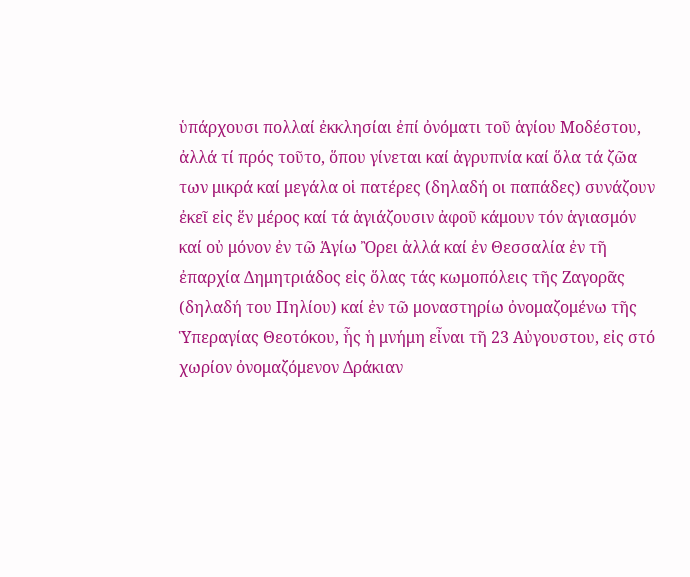ὑπάρχουσι πολλαί ἐκκλησίαι ἐπί ὀνόματι τοῦ ἁγίου Μοδέστου, ἀλλά τί πρός τοῦτο, ὅπου γίνεται καί ἀγρυπνία καί ὅλα τά ζῶα των μικρά καί μεγάλα οἱ πατέρες (δηλαδή οι παπάδες) συνάζουν ἐκεῖ εἰς ἕν μέρος καί τά ἁγιάζουσιν ἀφοῦ κάμουν τόν ἁγιασμόν καί οὐ μόνον ἐν τῶ Ἁγίω Ὂρει ἀλλά καί ἐν Θεσσαλία ἐν τῆ ἐπαρχία Δημητριάδος εἰς ὅλας τάς κωμοπόλεις τῆς Ζαγορᾶς (δηλαδή του Πηλίου) καί ἐν τῶ μοναστηρίω ὀνομαζομένω τῆς Ὑπεραγίας Θεοτόκου, ἧς ἡ μνήμη εἶναι τῆ 23 Αὐγουστου, εἰς στό χωρίον ὀνομαζόμενον Δράκιαν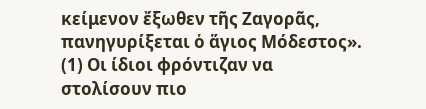κείμενον ἔξωθεν τῆς Ζαγορᾶς, πανηγυρίξεται ὁ ἅγιος Μόδεστος».
(1) Οι ίδιοι φρόντιζαν να στολίσουν πιο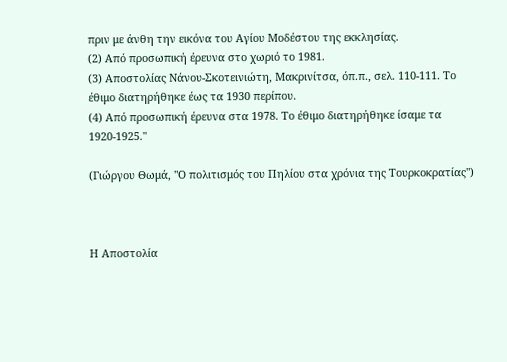πριν με άνθη την εικόνα του Αγίου Μοδέστου της εκκλησίας.
(2) Από προσωπική έρευνα στο χωριό το 1981.
(3) Αποστολίας Νάνου-Σκοτεινιώτη, Μακρινίτσα, όπ.π., σελ. 110-111. Το έθιμο διατηρήθηκε έως τα 1930 περίπου.
(4) Από προσωπική έρευνα στα 1978. Το έθιμο διατηρήθηκε ίσαμε τα 1920-1925."

(Γιώργου Θωμά, "Ο πολιτισμός του Πηλίου στα χρόνια της Τουρκοκρατίας")



Η Αποστολία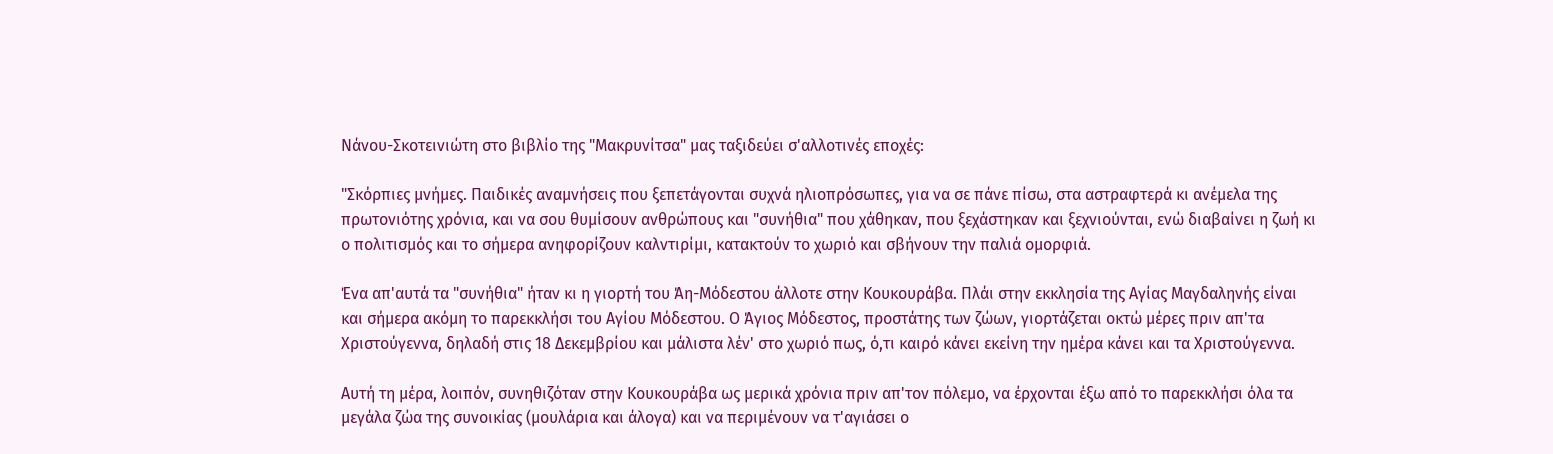Νάνου-Σκοτεινιώτη στο βιβλίο της "Μακρυνίτσα" μας ταξιδεύει σ'αλλοτινές εποχές:

"Σκόρπιες μνήμες. Παιδικές αναμνήσεις που ξεπετάγονται συχνά ηλιοπρόσωπες, για να σε πάνε πίσω, στα αστραφτερά κι ανέμελα της πρωτονιότης χρόνια, και να σου θυμίσουν ανθρώπους και "συνήθια" που χάθηκαν, που ξεχάστηκαν και ξεχνιούνται, ενώ διαβαίνει η ζωή κι ο πολιτισμός και το σήμερα ανηφορίζουν καλντιρίμι, κατακτούν το χωριό και σβήνουν την παλιά ομορφιά.

Ένα απ'αυτά τα "συνήθια" ήταν κι η γιορτή του Άη-Μόδεστου άλλοτε στην Κουκουράβα. Πλάι στην εκκλησία της Αγίας Μαγδαληνής είναι και σήμερα ακόμη το παρεκκλήσι του Αγίου Μόδεστου. Ο Άγιος Μόδεστος, προστάτης των ζώων, γιορτάζεται οκτώ μέρες πριν απ'τα Χριστούγεννα, δηλαδή στις 18 Δεκεμβρίου και μάλιστα λέν' στο χωριό πως, ό,τι καιρό κάνει εκείνη την ημέρα κάνει και τα Χριστούγεννα.

Αυτή τη μέρα, λοιπόν, συνηθιζόταν στην Κουκουράβα ως μερικά χρόνια πριν απ'τον πόλεμο, να έρχονται έξω από το παρεκκλήσι όλα τα μεγάλα ζώα της συνοικίας (μουλάρια και άλογα) και να περιμένουν να τ'αγιάσει ο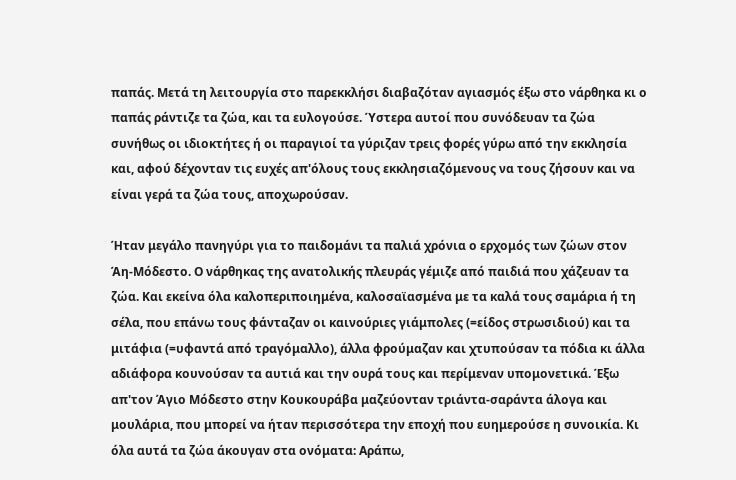παπάς. Μετά τη λειτουργία στο παρεκκλήσι διαβαζόταν αγιασμός έξω στο νάρθηκα κι ο παπάς ράντιζε τα ζώα, και τα ευλογούσε. Ύστερα αυτοί που συνόδευαν τα ζώα συνήθως οι ιδιοκτήτες ή οι παραγιοί τα γύριζαν τρεις φορές γύρω από την εκκλησία και, αφού δέχονταν τις ευχές απ'όλους τους εκκλησιαζόμενους να τους ζήσουν και να είναι γερά τα ζώα τους, αποχωρούσαν.

Ήταν μεγάλο πανηγύρι για το παιδομάνι τα παλιά χρόνια ο ερχομός των ζώων στον Άη-Μόδεστο. Ο νάρθηκας της ανατολικής πλευράς γέμιζε από παιδιά που χάζευαν τα ζώα. Και εκείνα όλα καλοπεριποιημένα, καλοσαϊασμένα με τα καλά τους σαμάρια ή τη σέλα, που επάνω τους φάνταζαν οι καινούριες γιάμπολες (=είδος στρωσιδιού) και τα μιτάφια (=υφαντά από τραγόμαλλο), άλλα φρούμαζαν και χτυπούσαν τα πόδια κι άλλα αδιάφορα κουνούσαν τα αυτιά και την ουρά τους και περίμεναν υπομονετικά. Έξω απ'τον Άγιο Μόδεστο στην Κουκουράβα μαζεύονταν τριάντα-σαράντα άλογα και μουλάρια, που μπορεί να ήταν περισσότερα την εποχή που ευημερούσε η συνοικία. Κι όλα αυτά τα ζώα άκουγαν στα ονόματα: Αράπω,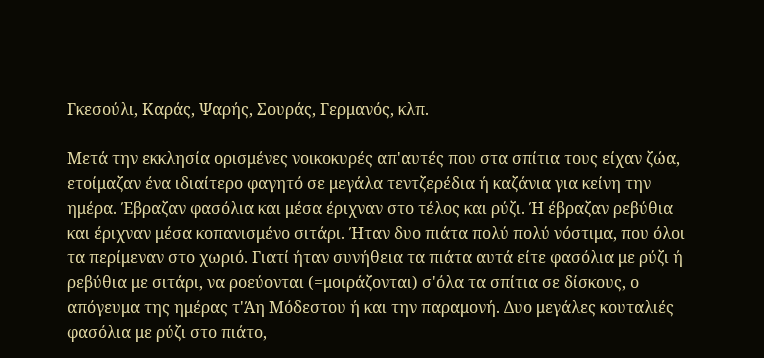Γκεσούλι, Καράς, Ψαρής, Σουράς, Γερμανός, κλπ.

Μετά την εκκλησία ορισμένες νοικοκυρές απ'αυτές που στα σπίτια τους είχαν ζώα, ετοίμαζαν ένα ιδιαίτερο φαγητό σε μεγάλα τεντζερέδια ή καζάνια για κείνη την ημέρα. Έβραζαν φασόλια και μέσα έριχναν στο τέλος και ρύζι. Ή έβραζαν ρεβύθια και έριχναν μέσα κοπανισμένο σιτάρι. Ήταν δυο πιάτα πολύ πολύ νόστιμα, που όλοι τα περίμεναν στο χωριό. Γιατί ήταν συνήθεια τα πιάτα αυτά είτε φασόλια με ρύζι ή ρεβύθια με σιτάρι, να ροεύονται (=μοιράζονται) σ'όλα τα σπίτια σε δίσκους, ο απόγευμα της ημέρας τ'Άη Μόδεστου ή και την παραμονή. Δυο μεγάλες κουταλιές φασόλια με ρύζι στο πιάτο,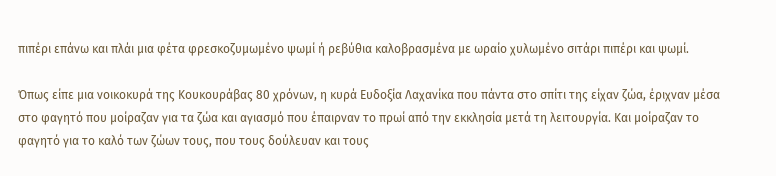πιπέρι επάνω και πλάι μια φέτα φρεσκοζυμωμένο ψωμί ή ρεβύθια καλοβρασμένα με ωραίο χυλωμένο σιτάρι πιπέρι και ψωμί.

Όπως είπε μια νοικοκυρά της Κουκουράβας 80 χρόνων, η κυρά Ευδοξία Λαχανίκα που πάντα στο σπίτι της είχαν ζώα, έριχναν μέσα στο φαγητό που μοίραζαν για τα ζώα και αγιασμό που έπαιρναν το πρωί από την εκκλησία μετά τη λειτουργία. Και μοίραζαν το φαγητό για το καλό των ζώων τους, που τους δούλευαν και τους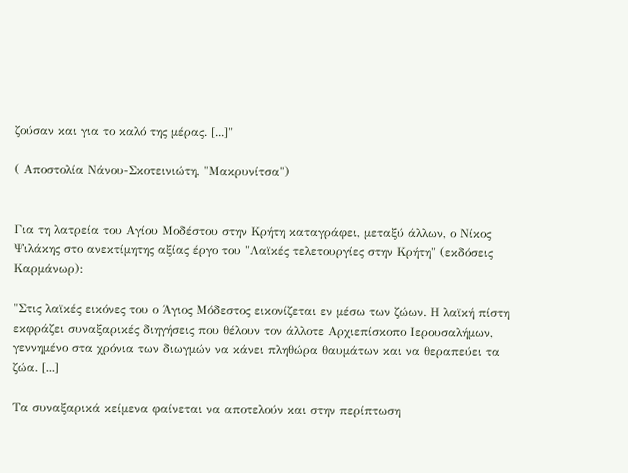ζούσαν και για το καλό της μέρας. [...]"

( Αποστολία Νάνου-Σκοτεινιώτη, "Μακρυνίτσα")


Για τη λατρεία του Αγίου Μοδέστου στην Κρήτη καταγράφει, μεταξύ άλλων, ο Νίκος Ψιλάκης στο ανεκτίμητης αξίας έργο του "Λαϊκές τελετουργίες στην Κρήτη" (εκδόσεις Καρμάνωρ):

"Στις λαϊκές εικόνες του ο Άγιος Μόδεστος εικονίζεται εν μέσω των ζώων. Η λαϊκή πίστη εκφράζει συναξαρικές διηγήσεις που θέλουν τον άλλοτε Αρχιεπίσκοπο Ιερουσαλήμων, γεννημένο στα χρόνια των διωγμών να κάνει πληθώρα θαυμάτων και να θεραπεύει τα ζώα. [...]

Τα συναξαρικά κείμενα φαίνεται να αποτελούν και στην περίπτωση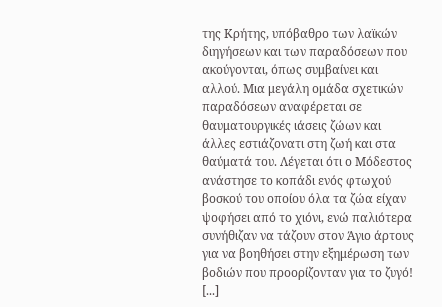της Κρήτης, υπόβαθρο των λαϊκών διηγήσεων και των παραδόσεων που ακούγονται, όπως συμβαίνει και αλλού. Μια μεγάλη ομάδα σχετικών παραδόσεων αναφέρεται σε θαυματουργικές ιάσεις ζώων και άλλες εστιάζονατι στη ζωή και στα θαύματά του. Λέγεται ότι ο Μόδεστος ανάστησε το κοπάδι ενός φτωχού βοσκού του οποίου όλα τα ζώα είχαν ψοφήσει από το χιόνι, ενώ παλιότερα συνήθιζαν να τάζουν στον Άγιο άρτους για να βοηθήσει στην εξημέρωση των βοδιών που προορίζονταν για το ζυγό! [...]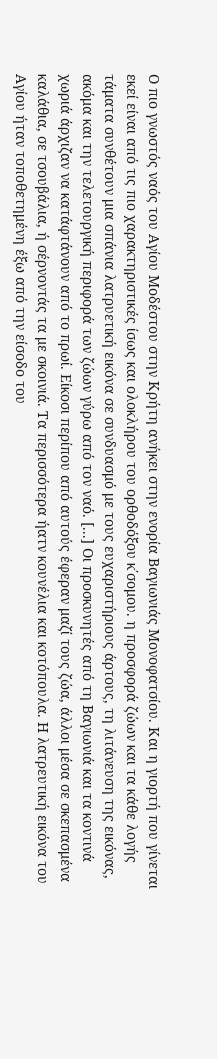Ο πιο γνωστός ναός του Αγίου Μοδέστου στην Κρήτη ανήκει στην ενορία Βαγιωνιάς Μονοφατσίου. Και η γιορτή που γίνεται εκεί είναι από τις πιο χαρακτηριστικές ίσως και ολοκλήρου του ορθοδόξου κ΄σομου. η προσφορά ζώων και τα κάθε λογής τάματα συνθέτουν μια σπάνια λατρυετική εικόνα σε συνδυασμό με τους ευχαριστήριους άρτους, τη λιτάνευση της εικόνας, ακόμα και την τελετουργική περιφορά των ζώων γύρω από τον ναό. [...] Οι προσκυνητές από τη Βαγιωνιά και τα κοντινά χωριά άρχιζαν να κατάφτάνουν από το πρωί. Είκοσι περίπου από αυτούς έφεραν μαζί τους ζώα, άλλοι μέσα σε σκεπασμένα καλάθια, σε τσουβάλια, ή σέρνοντάς τα με σκοινιά. Τα περισσότερα ήατν κουνέλια και κοτόπουλα. Η λατρευτική εικόνα του Αγίου ήταν τοποθετημένη έξω από την είσοδο του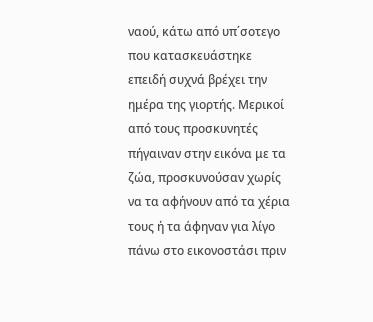ναού, κάτω από υπ΄σοτεγο που κατασκευάστηκε επειδή συχνά βρέχει την ημέρα της γιορτής. Μερικοί από τους προσκυνητές πήγαιναν στην εικόνα με τα ζώα, προσκυνούσαν χωρίς να τα αφήνουν από τα χέρια τους ή τα άφηναν για λίγο πάνω στο εικονοστάσι πριν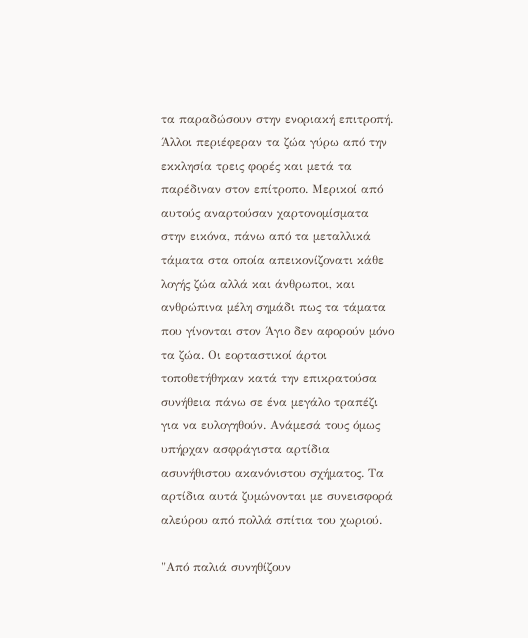τα παραδώσουν στην ενοριακή επιτροπή. Άλλοι περιέφεραν τα ζώα γύρω από την εκκλησία τρεις φορές και μετά τα παρέδιναν στον επίτροπο. Μερικοί από αυτούς αναρτούσαν χαρτονομίσματα στην εικόνα, πάνω από τα μεταλλικά τάματα στα οποία απεικονίζονατι κάθε λογής ζώα αλλά και άνθρωποι, και ανθρώπινα μέλη σημάδι πως τα τάματα που γίνονται στον Άγιο δεν αφορούν μόνο τα ζώα. Οι εορταστικοί άρτοι τοποθετήθηκαν κατά την επικρατούσα συνήθεια πάνω σε ένα μεγάλο τραπέζι για να ευλογηθούν. Ανάμεσά τους όμως υπήρχαν ασφράγιστα αρτίδια ασυνήθιστου ακανόνιστου σχήματος. Τα αρτίδια αυτά ζυμώνονται με συνεισφορά αλεύρου από πολλά σπίτια του χωριού.

"Από παλιά συνηθίζουν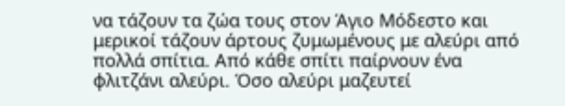να τάζουν τα ζώα τους στον Άγιο Μόδεστο και μερικοί τάζουν άρτους ζυμωμένους με αλεύρι από πολλά σπίτια. Από κάθε σπίτι παίρνουν ένα φλιτζάνι αλεύρι. Όσο αλεύρι μαζευτεί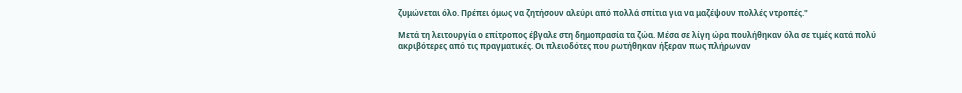ζυμώνεται όλο. Πρέπει όμως να ζητήσουν αλεύρι από πολλά σπίτια για να μαζέψουν πολλές ντροπές."

Μετά τη λειτουργία ο επίτροπος έβγαλε στη δημοπρασία τα ζώα. Μέσα σε λίγη ώρα πουλήθηκαν όλα σε τιμές κατά πολύ ακριβότερες από τις πραγματικές. Οι πλειοδότες που ρωτήθηκαν ήξεραν πως πλήρωναν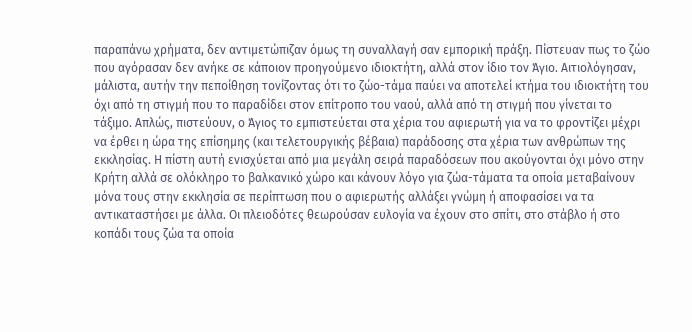παραπάνω χρήματα, δεν αντιμετώπιζαν όμως τη συναλλαγή σαν εμπορική πράξη. Πίστευαν πως το ζώο που αγόρασαν δεν ανήκε σε κάποιον προηγούμενο ιδιοκτήτη, αλλά στον ίδιο τον Άγιο. Αιτιολόγησαν, μάλιστα, αυτήν την πεποίθηση τονίζοντας ότι το ζώο-τάμα παύει να αποτελεί κτήμα του ιδιοκτήτη του όχι από τη στιγμή που το παραδίδει στον επίτροπο του ναού, αλλά από τη στιγμή που γίνεται το τάξιμο. Απλώς, πιστεύουν, ο Άγιος το εμπιστεύεται στα χέρια του αφιερωτή για να το φροντίζει μέχρι να έρθει η ώρα της επίσημης (και τελετουργικής βέβαια) παράδοσης στα χέρια των ανθρώπων της εκκλησίας. Η πίστη αυτή ενισχύεται από μια μεγάλη σειρά παραδόσεων που ακούγονται όχι μόνο στην Κρήτη αλλά σε ολόκληρο το βαλκανικό χώρο και κάνουν λόγο για ζώα-τάματα τα οποία μεταβαίνουν μόνα τους στην εκκλησία σε περίπτωση που ο αφιερωτής αλλάξει γνώμη ή αποφασίσει να τα αντικαταστήσει με άλλα. Οι πλειοδότες θεωρούσαν ευλογία να έχουν στο σπίτι, στο στάβλο ή στο κοπάδι τους ζώα τα οποία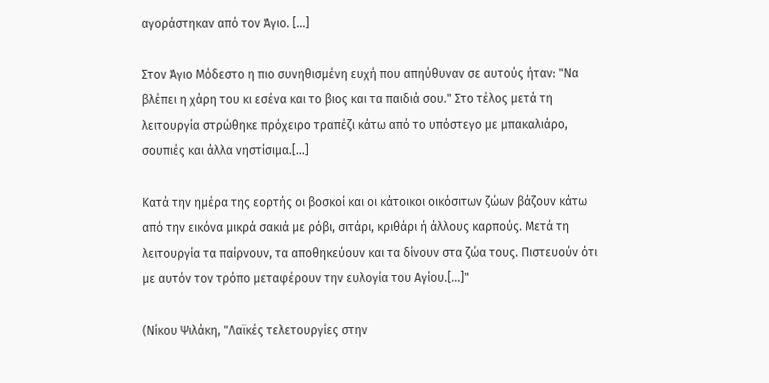αγοράστηκαν από τον Άγιο. [...]

Στον Άγιο Μόδεστο η πιο συνηθισμένη ευχή που απηύθυναν σε αυτούς ήταν: "Να βλέπει η χάρη του κι εσένα και το βιος και τα παιδιά σου." Στο τέλος μετά τη λειτουργία στρώθηκε πρόχειρο τραπέζι κάτω από το υπόστεγο με μπακαλιάρο, σουπιές και άλλα νηστίσιμα.[...]

Κατά την ημέρα της εορτής οι βοσκοί και οι κάτοικοι οικόσιτων ζώων βάζουν κάτω από την εικόνα μικρά σακιά με ρόβι, σιτάρι, κριθάρι ή άλλους καρπούς. Μετά τη λειτουργία τα παίρνουν, τα αποθηκεύουν και τα δίνουν στα ζώα τους. Πιστευούν ότι με αυτόν τον τρόπο μεταφέρουν την ευλογία του Αγίου.[...]"

(Νίκου Ψιλάκη, "Λαϊκές τελετουργίες στην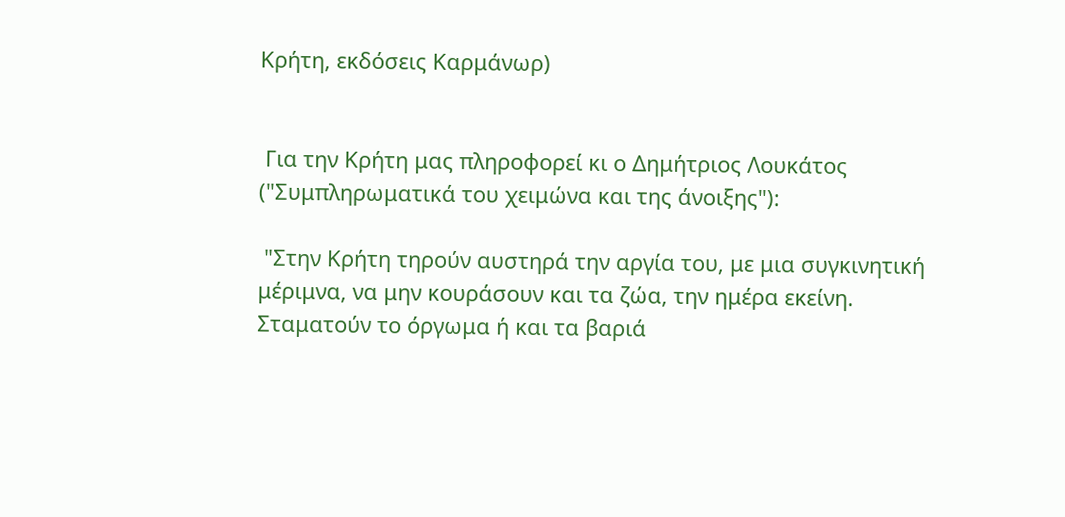Κρήτη, εκδόσεις Καρμάνωρ)


 Για την Κρήτη μας πληροφορεί κι ο Δημήτριος Λουκάτος ("Συμπληρωματικά του χειμώνα και της άνοιξης"):

 "Στην Κρήτη τηρούν αυστηρά την αργία του, με μια συγκινητική μέριμνα, να μην κουράσουν και τα ζώα, την ημέρα εκείνη. Σταματούν το όργωμα ή και τα βαριά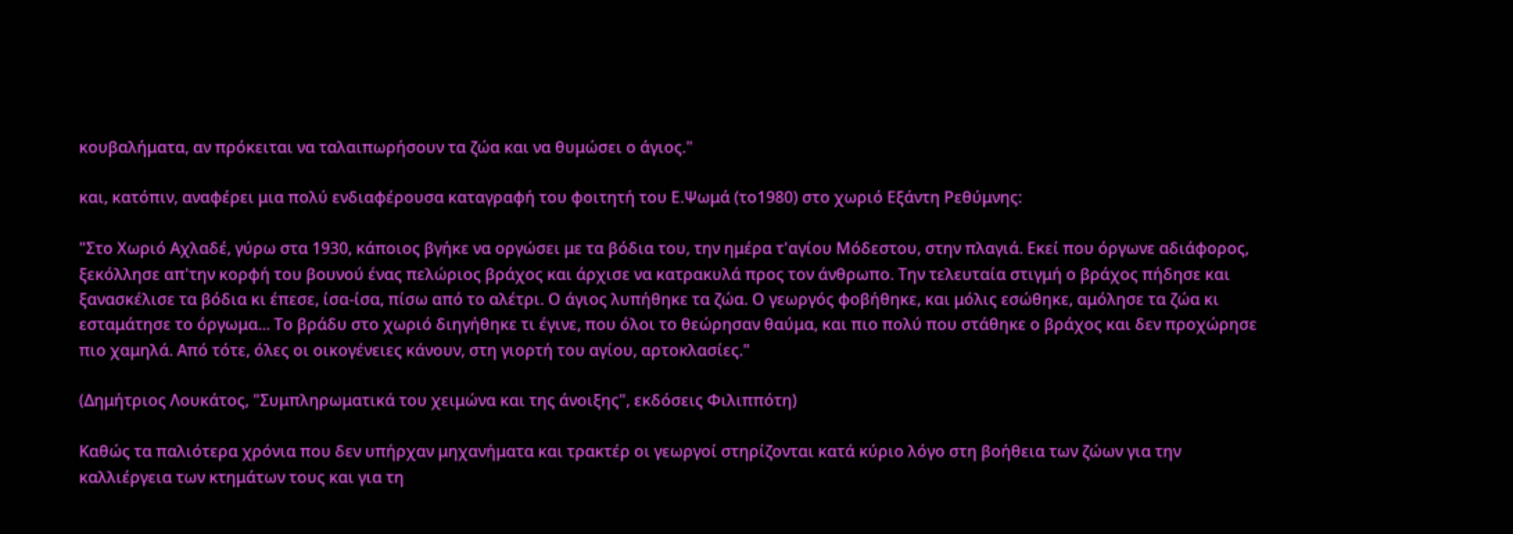κουβαλήματα, αν πρόκειται να ταλαιπωρήσουν τα ζώα και να θυμώσει ο άγιος."

και, κατόπιν, αναφέρει μια πολύ ενδιαφέρουσα καταγραφή του φοιτητή του Ε.Ψωμά (το1980) στο χωριό Εξάντη Ρεθύμνης:

"Στο Χωριό Αχλαδέ, γύρω στα 1930, κάποιος βγήκε να οργώσει με τα βόδια του, την ημέρα τ'αγίου Μόδεστου, στην πλαγιά. Εκεί που όργωνε αδιάφορος, ξεκόλλησε απ'την κορφή του βουνού ένας πελώριος βράχος και άρχισε να κατρακυλά προς τον άνθρωπο. Την τελευταία στιγμή ο βράχος πήδησε και ξανασκέλισε τα βόδια κι έπεσε, ίσα-ίσα, πίσω από το αλέτρι. Ο άγιος λυπήθηκε τα ζώα. Ο γεωργός φοβήθηκε, και μόλις εσώθηκε, αμόλησε τα ζώα κι εσταμάτησε το όργωμα... Το βράδυ στο χωριό διηγήθηκε τι έγινε, που όλοι το θεώρησαν θαύμα, και πιο πολύ που στάθηκε ο βράχος και δεν προχώρησε πιο χαμηλά. Από τότε, όλες οι οικογένειες κάνουν, στη γιορτή του αγίου, αρτοκλασίες."

(Δημήτριος Λουκάτος, "Συμπληρωματικά του χειμώνα και της άνοιξης", εκδόσεις Φιλιππότη)

Καθώς τα παλιότερα χρόνια που δεν υπήρχαν μηχανήματα και τρακτέρ οι γεωργοί στηρίζονται κατά κύριο λόγο στη βοήθεια των ζώων για την καλλιέργεια των κτημάτων τους και για τη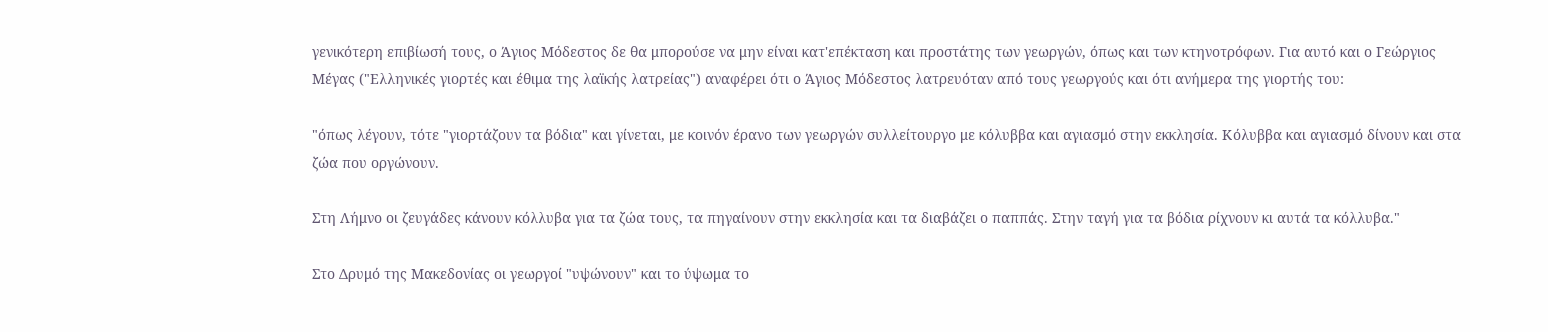γενικότερη επιβίωσή τους, ο Άγιος Μόδεστος δε θα μπορούσε να μην είναι κατ'επέκταση και προστάτης των γεωργών, όπως και των κτηνοτρόφων. Για αυτό και ο Γεώργιος Μέγας ("Ελληνικές γιορτές και έθιμα της λαϊκής λατρείας") αναφέρει ότι ο Άγιος Μόδεστος λατρευόταν από τους γεωργούς και ότι ανήμερα της γιορτής του:

"όπως λέγουν, τότε "γιορτάζουν τα βόδια" και γίνεται, με κοινόν έρανο των γεωργών συλλείτουργο με κόλυββα και αγιασμό στην εκκλησία. Κόλυββα και αγιασμό δίνουν και στα ζώα που οργώνουν.

Στη Λήμνο οι ζευγάδες κάνουν κόλλυβα για τα ζώα τους, τα πηγαίνουν στην εκκλησία και τα διαβάζει ο παππάς. Στην ταγή για τα βόδια ρίχνουν κι αυτά τα κόλλυβα."

Στο Δρυμό της Μακεδονίας οι γεωργοί "υψώνουν" και το ύψωμα το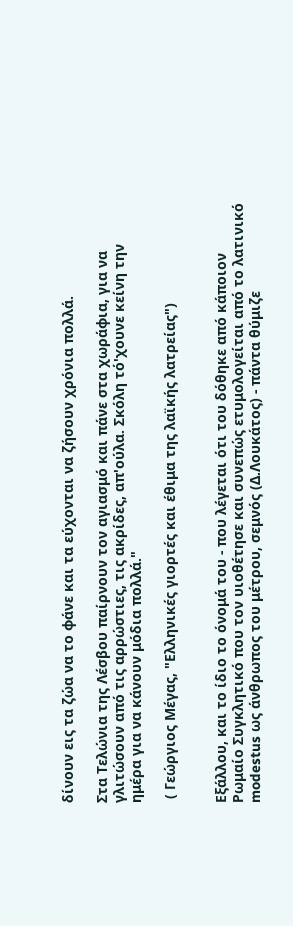δίνουν εις τα ζώα να το φάνε και τα εύχονται να ζήσουν χρόνια πολλά.

Στα Τελώνια της Λέσβου παίρνουν τον αγιασμό και πάνε στα χωράφια, για να γλιτώσουν από τις αρρώστιες, τις ακρίδες, απ'ούλα. Σκόλη τό'χουνε κείνη την ημέρα για να κάνουν μόδια πολλά."

 ( Γεώργιος Μέγας, "Ελληνικές γιορτές και έθιμα της λαϊκής λατρείας")


Εξάλλου, και το ίδιο το όνομά του - που λέγεται ότι του δόθηκε από κάποιον Ρωμαίο Συγκλητικό που τον υιοθέτησε και συνεπώς ετυμολογείται από το λατινικό modestus ως άνθρωπος του μέτρου, σεμνός (Δ.Λουκάτος) - πάντα θύμιζε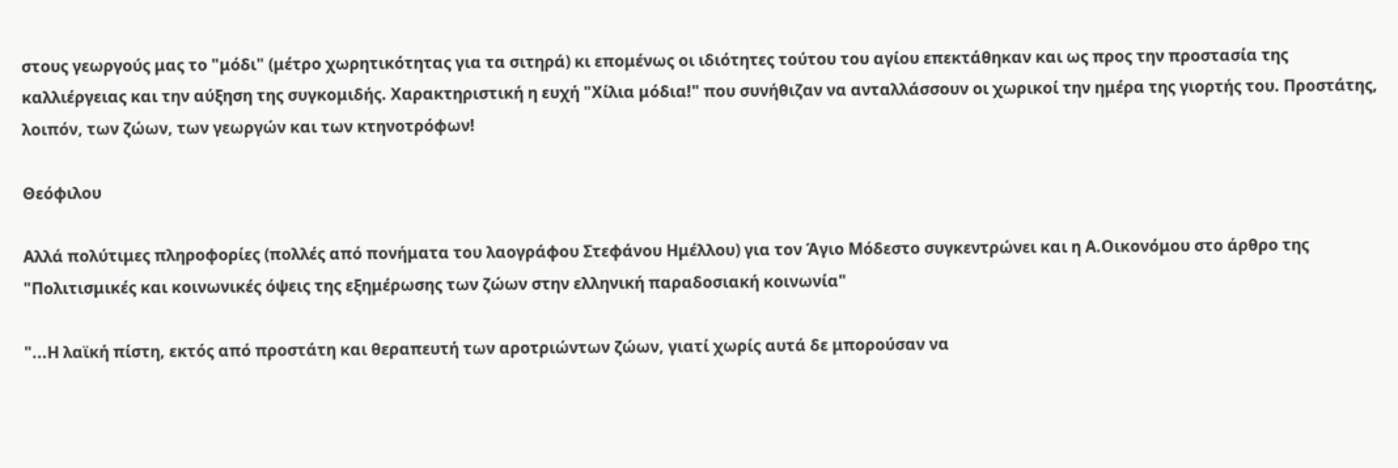στους γεωργούς μας το "μόδι" (μέτρο χωρητικότητας για τα σιτηρά) κι επομένως οι ιδιότητες τούτου του αγίου επεκτάθηκαν και ως προς την προστασία της καλλιέργειας και την αύξηση της συγκομιδής. Χαρακτηριστική η ευχή "Χίλια μόδια!" που συνήθιζαν να ανταλλάσσουν οι χωρικοί την ημέρα της γιορτής του. Προστάτης, λοιπόν, των ζώων, των γεωργών και των κτηνοτρόφων!

Θεόφιλου

Αλλά πολύτιμες πληροφορίες (πολλές από πονήματα του λαογράφου Στεφάνου Ημέλλου) για τον Άγιο Μόδεστο συγκεντρώνει και η Α.Οικονόμου στο άρθρο της "Πολιτισμικές και κοινωνικές όψεις της εξημέρωσης των ζώων στην ελληνική παραδοσιακή κοινωνία"

"...Η λαϊκή πίστη, εκτός από προστάτη και θεραπευτή των αροτριώντων ζώων, γιατί χωρίς αυτά δε μπορούσαν να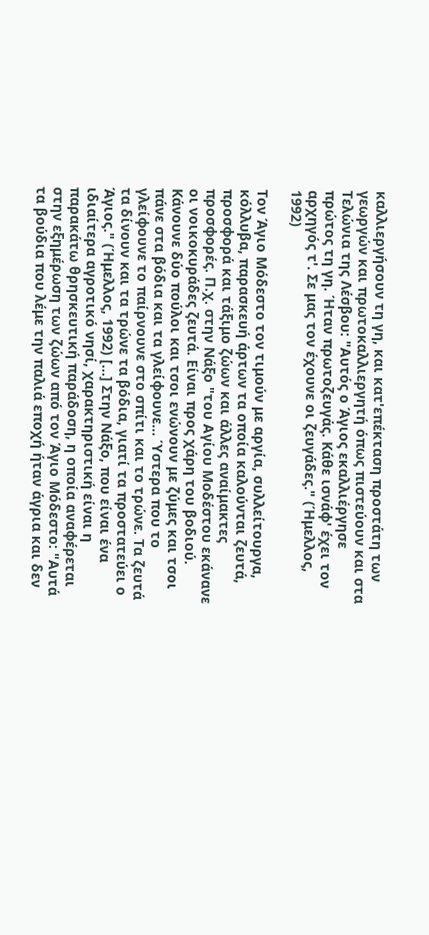καλλιεργήσουν τη γη, και κατ'επέκταση προστάτη των γεωργών και πρωτοκαλλιεργητή όπως πιστεύουν και στα Τελώνια της Λέσβου: "Αυτός ο Άγιος εκαλλιέργησε πρώτος τη γη. Ήταν πρωτοζευγάς. Κάθε ισνάφ' έχει τον αρχηγός τ'. Σε μας τον έχουνε οι ζευγάδες." (Ήμελλος, 1992)

Τον Άγιο Μόδεστο τον τιμούν με αργία, συλλείτουργα, κόλλυβα, παρασκευή άρτων τα οποία καλούνται ζευτά, προσφορά και τάξιμο ζώων και άλλες αναίμακτες προσφορές. Π.χ. στην Νάξο "του Αγίου Μοδέστου εκάνανε οι νοικοκυράδες ζευτά. Είναι προς χάρη του βοδιού. Κάνουνε δύο πούλοι και τσοι ενώνουν με ζύμες και τσοι πάνε στα βόδια και τα γλείφουνε... Ύστερα που το γλείφουνε το παίρνουνε στο σπίτι και το τρώνε. Τα ζευτά τα δίνουν και τα τρώνε τα βόδια, γιατί τα προστατεύει ο Άγιος." (Ήμελλος, 1992) [...] Στην Νάξο, που είναι ένα ιδιαίτερα αγροτικό νησί, χαρακτηριστική είναι η παρακάτω θρησκευτική παράδοση, η οποία αναφέρεται στην εξημέρωση των ζώων από τον Άγιο Μόδεστο: "Αυτά τα βούδια που λέμε την παλιά εποχή ήταν άγρια και δεν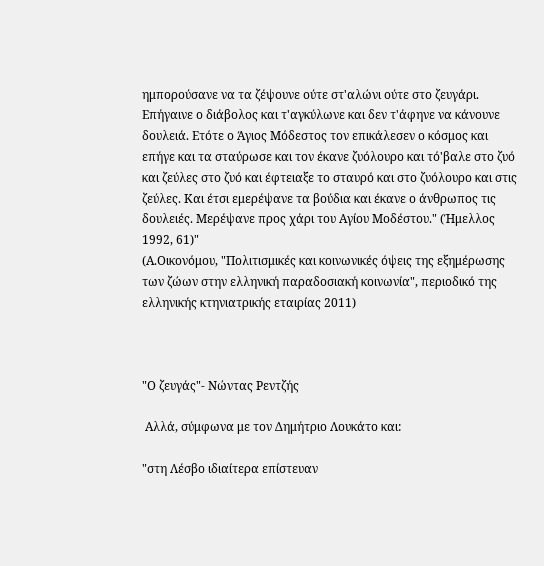ημπορούσανε να τα ζέψουνε ούτε στ'αλώνι ούτε στο ζευγάρι. Επήγαινε ο διάβολος και τ'αγκύλωνε και δεν τ'άφηνε να κάνουνε δουλειά. Ετότε ο Άγιος Μόδεστος τον επικάλεσεν ο κόσμος και επήγε και τα σταύρωσε και τον έκανε ζυόλουρο και τό'βαλε στο ζυό και ζεύλες στο ζυό και έφτειαξε το σταυρό και στο ζυόλουρο και στις ζεύλες. Και έτσι εμερέψανε τα βούδια και έκανε ο άνθρωπος τις δουλειές. Μερέψανε προς χάρι του Αγίου Μοδέστου." (Ήμελλος 1992, 61)"
(Α.Οικονόμου, "Πολιτισμικές και κοινωνικές όψεις της εξημέρωσης των ζώων στην ελληνική παραδοσιακή κοινωνία", περιοδικό της ελληνικής κτηνιατρικής εταιρίας 2011)



"Ο ζευγάς"- Νώντας Ρεντζής

 Αλλά, σύμφωνα με τον Δημήτριο Λουκάτο και:

"στη Λέσβο ιδιαίτερα επίστευαν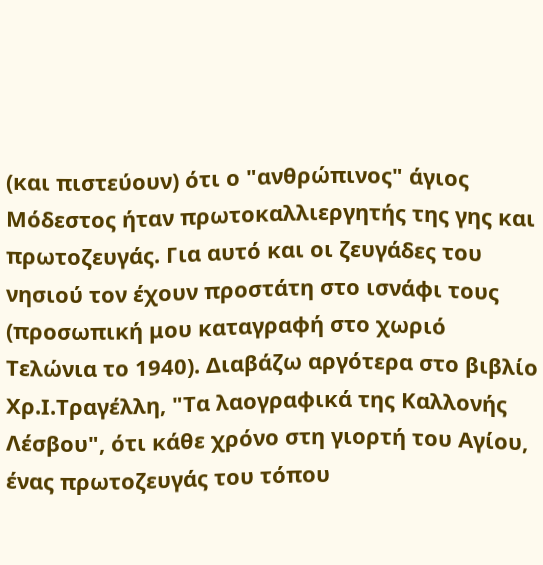(και πιστεύουν) ότι ο "ανθρώπινος" άγιος Μόδεστος ήταν πρωτοκαλλιεργητής της γης και πρωτοζευγάς. Για αυτό και οι ζευγάδες του νησιού τον έχουν προστάτη στο ισνάφι τους (προσωπική μου καταγραφή στο χωριό Τελώνια το 1940). Διαβάζω αργότερα στο βιβλίο Χρ.Ι.Τραγέλλη, "Τα λαογραφικά της Καλλονής Λέσβου", ότι κάθε χρόνο στη γιορτή του Αγίου, ένας πρωτοζευγάς του τόπου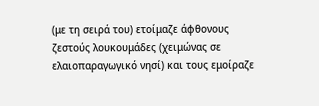(με τη σειρά του) ετοίμαζε άφθονους ζεστούς λουκουμάδες (χειμώνας σε ελαιοπαραγωγικό νησί) και τους εμοίραζε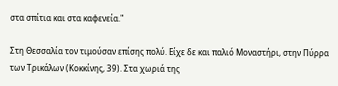στα σπίτια και στα καφενεία."

Στη Θεσσαλία τον τιμούσαν επίσης πολύ. Είχε δε και παλιό Μοναστήρι, στην Πύρρα των Τρικάλων (Κοκκίνης, 39). Στα χωριά της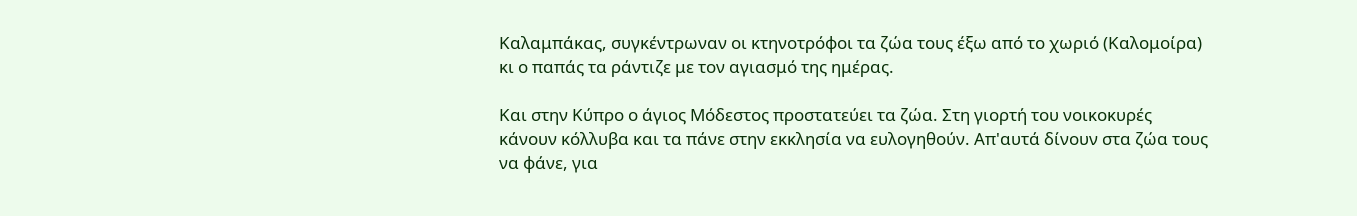Καλαμπάκας, συγκέντρωναν οι κτηνοτρόφοι τα ζώα τους έξω από το χωριό (Καλομοίρα) κι ο παπάς τα ράντιζε με τον αγιασμό της ημέρας.

Και στην Κύπρο ο άγιος Μόδεστος προστατεύει τα ζώα. Στη γιορτή του νοικοκυρές κάνουν κόλλυβα και τα πάνε στην εκκλησία να ευλογηθούν. Απ'αυτά δίνουν στα ζώα τους να φάνε, για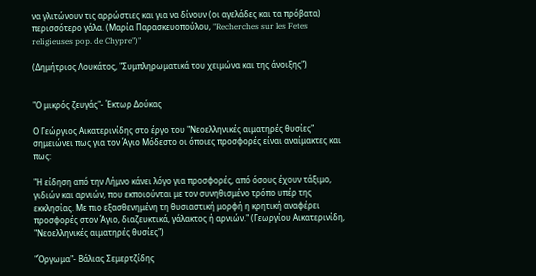να γλιτώνουν τις αρρώστιες και για να δίνουν (οι αγελάδες και τα πρόβατα) περισσότερο γάλα. (Μαρία Παρασκευοπούλου, "Recherches sur les Fetes religieuses pop. de Chypre")"

(Δημήτριος Λουκάτος, "Συμπληρωματικά του χειμώνα και της άνοιξης")


"Ο μικρός ζευγάς"- Έκτωρ Δούκας

Ο Γεώργιος Αικατερινίδης στο έργο του "Νεοελληνικές αιματηρές θυσίες" σημειώνει πως για τον Άγιο Μόδεστο οι όποιες προσφορές είναι αναίμακτες και πως:

"Η είδηση από την Λήμνο κάνει λόγο για προσφορές, από όσους έχουν τάξιμο, γιδιών και αρνιών, που εκποιούνται με τον συνηθισμένο τρόπο υπέρ της εκκλησίας. Με πιο εξασθενημένη τη θυσιαστική μορφή η κρητική αναφέρει προσφορές στον Άγιο, διαζευκτικά, γάλακτος ή αρνιών." (Γεωργίου Αικατερινίδη,
"Νεοελληνικές αιματηρές θυσίες")

"Όργωμα"- Βάλιας Σεμερτζίδης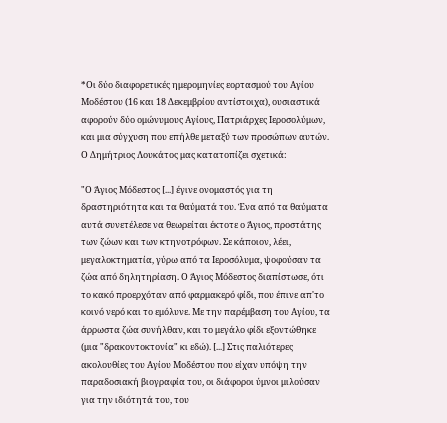*Οι δύο διαφορετικές ημερομηνίες εορτασμού του Αγίου Μοδέστου (16 και 18 Δεκεμβρίου αντίστοιχα), ουσιαστικά αφορούν δύο ομώνυμους Αγίους, Πατριάρχες Ιεροσολύμων, και μια σύγχυση που επήλθε μεταξύ των προσώπων αυτών. Ο Δημήτριος Λουκάτος μας κατατοπίζει σχετικά:

"Ο Άγιος Μόδεστος [...] έγινε ονομαστός για τη δραστηριότητα και τα θαύματά του. Ένα από τα θαύματα αυτά συνετέλεσε να θεωρείται έκτοτε ο Άγιος, προστάτης των ζώων και των κτηνοτρόφων. Σε κάποιον, λέει, μεγαλοκτηματία, γύρω από τα Ιεροσόλυμα, ψοφούσαν τα ζώα από δηλητηρίαση. Ο Άγιος Μόδεστος διαπίστωσε, ότι το κακό προερχόταν από φαρμακερό φίδι, που έπινε απ'το κοινό νερό και το εμόλυνε. Με την παρέμβαση του Αγίου, τα άρρωστα ζώα συνήλθαν, και το μεγάλο φίδι εξοντώθηκε (μια "δρακοντοκτονία" κι εδώ). [...] Στις παλιότερες ακολουθίες του Αγίου Μοδέστου που είχαν υπόψη την παραδοσιακή βιογραφία του, οι διάφοροι ύμνοι μιλούσαν για την ιδιότητά του, του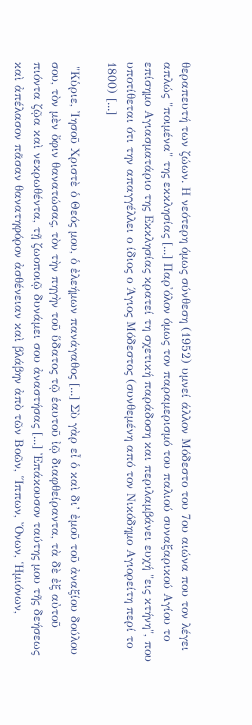θεραπευτή των ζώων. Η νεότερη όμως σύνθεση (1952) υμνεί άλλον Μόδεστο του 7ου αιώνα που τον λέγει απλώς "ποιμένα" της εκκλησίας [...] Παρ'όλον όμως τον παραμερισμό του παλιού συναξαρικού Αγίου το επίσημο Αγιασματάριο της Εκκλησίας κρατεί τη σχετική παράδοση και περιλαμβάνει ευχή "εις κτήνη", που υποτίθεται ότι την απαγγέλλει ο ίδιος ο Άγιος Μόδεστος (συνθεμένη από τον Νικόδημο Αγιορείτη περί το 1800) [...]

 "Κὑριε, ᾽Ιησοῦ Χριστὲ ὁ Θεός μου, ὁ ἐλεήμων πανάγαθος [...] Σὺ γὰρ εἶ ὁ καὶ δι’ ἐμοῦ τοῦ ἀναξίου δούλου σου, τὸν μὲν ὄφιν θανατώσας, τὸν τὴν πηγὴν τοῦ ὕδατος τῷ ἑαυτοῦ ἰῷ διαφθείραντα, τὰ δὲ ἐξ αὐτοῦ πιόντα ζῷα καὶ νεκρωθέντα, τῇ ζωοποιῷ δυνάμει σου ἀναστήσας [...] Ἐπάκουσον ταύτης μου τῆς δεήσεως καὶ ἀπέλασον πᾶσαν θανατηφόρον ἀσθένειαν καὶ βλάβην ἀπὸ τῶν Βοῶν, Ἵππων, Ὄνων, Ἡμιόνων,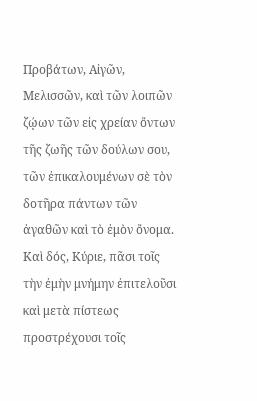Προβάτων, Αἰγῶν, Μελισσῶν, καὶ τῶν λοιπῶν ζῴων τῶν εἰς χρείαν ὄντων τῆς ζωῆς τῶν δούλων σου, τῶν ἐπικαλουμένων σὲ τὸν δοτῆρα πάντων τῶν ἀγαθῶν καὶ τὸ ἐμὸν ὄνομα. Καὶ δός, Κύριε, πᾶσι τοῖς τὴν ἐμὴν μνήμην ἐπιτελοῦσι καὶ μετὰ πίστεως προστρέχουσι τοῖς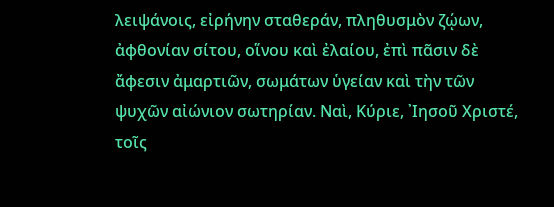λειψάνοις, εἰρήνην σταθεράν, πληθυσμὸν ζῴων, ἀφθονίαν σίτου, οἵνου καὶ ἐλαίου, ἐπὶ πᾶσιν δὲ ἄφεσιν ἀμαρτιῶν, σωμάτων ὑγείαν καὶ τὴν τῶν ψυχῶν αἰώνιον σωτηρίαν. Ναὶ, Κύριε, ᾽Ιησοῦ Χριστέ, τοῖς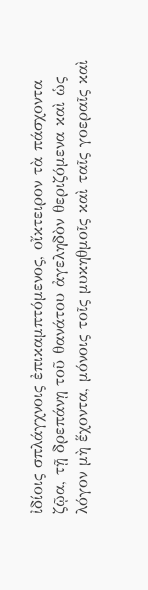ἰδίοις σπλάγχνοις ἐπικαμπτόμενος, οἴκτειρον τὰ πάσχοντα ζῷα, τῇ δρεπάνῃ τοῦ θανάτου ἀγεληδὸν θεριζόμενα καὶ ὡς λόγον μὴ ἕχοντα, μόνοις τοῖς μυκηθμοῖς καὶ ταῖς γοεραῖς καὶ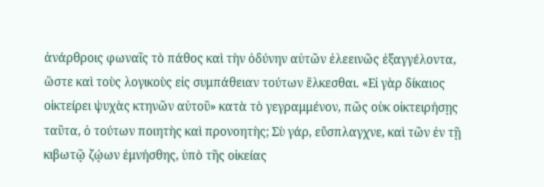ἀνάρθροις φωναῖς τὸ πάθος καὶ τὴν ὀδύνην αὐτῶν ἐλεεινῶς ἐξαγγέλοντα, ὥστε καὶ τοὺς λογικοὺς εἰς συμπάθειαν τούτων ἕλκεσθαι. «Εἰ γὰρ δίκαιος οἰκτείρει ψυχὰς κτηνῶν αὐτοῦ» κατὰ τὸ γεγραμμένον, πῶς οὑκ οἰκτειρήσῃς ταῦτα, ὁ τούτων ποιητὴς καὶ προνοητὴς; Σὺ γάρ, εὔσπλαγχνε, καὶ τῶν ἐν τῇ κιβωτῷ ζῴων ἐμνήσθης, ὑπὸ τῆς οἰκείας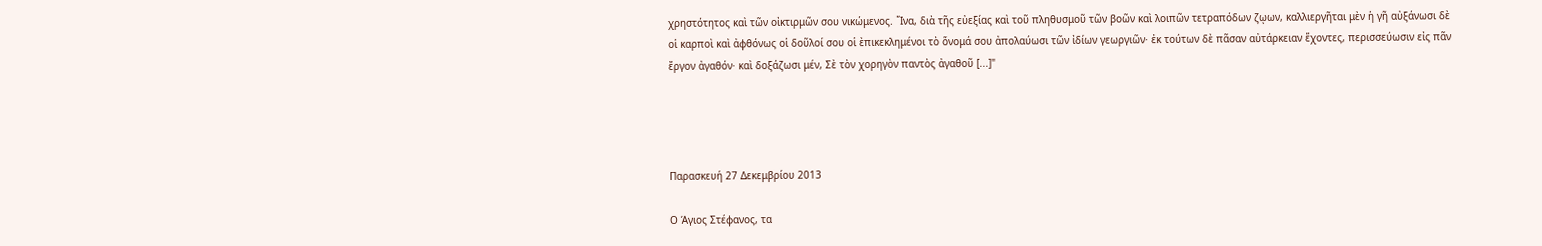χρηστότητος καὶ τῶν οἰκτιρμῶν σου νικώμενος. ῞Ινα, διὰ τῆς εὐεξίας καὶ τοῦ πληθυσμοῦ τῶν βοῶν καὶ λοιπῶν τετραπόδων ζῳων, καλλιεργῆται μὲν ἡ γῆ αὐξάνωσι δὲ οἱ καρποὶ καὶ ἀφθόνως οἱ δοῦλοί σου οἱ ὲπικεκλημένοι τὸ ὅνομά σου ἀπολαύωσι τῶν ἰδίων γεωργιῶν· ἐκ τούτων δὲ πᾶσαν αὐτάρκειαν ἕχοντες, περισσεύωσιν εἰς πᾶν ἔργον ἀγαθόν· καὶ δοξάζωσι μέν, Σὲ τὸν χορηγὸν παντὸς ἀγαθοῦ [...]"




Παρασκευή 27 Δεκεμβρίου 2013

Ο Άγιος Στέφανος, τα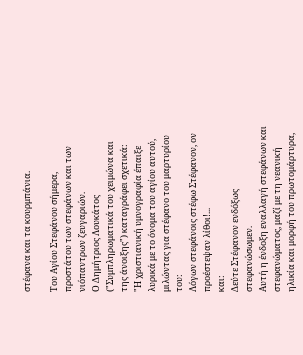στέφανα και τα κουρμπάνια.

Του Αγίου Στεφάνου σήμερα, προστάτου των στεφάνων και των νιόπαντρων ζευγαριών.
Ο Δημήτριος Λουκάτος ("Συμπληρωματικά του χειμώνα και της άνοιξης") καταγράφει σχετικά:
"Η χριστιανική υμνογραφία έπαιξε λυρικά με το όνομα του αγίου αυτού, μιλώντας για στέφανο του μαρτυρίου του:
Λόγων στεφάνοις στέφω Στέφανον, ον προέστεψαν λίθοι!...
και:
Δεύτε Στέφανον ενδόξως στεφανώσωμεν.
Αυτή η ένδοξη εναλλαγή στεφάνων και στεφανώματος, μαζί με τη νεανική ηλικία και μορφή του πρωτομάρτυρα,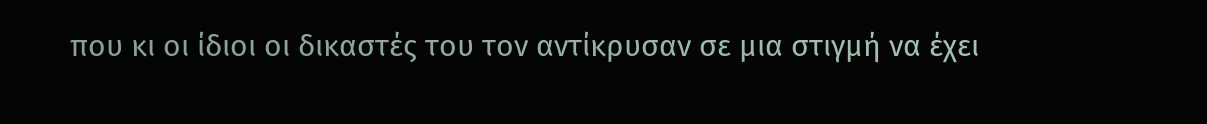που κι οι ίδιοι οι δικαστές του τον αντίκρυσαν σε μια στιγμή να έχει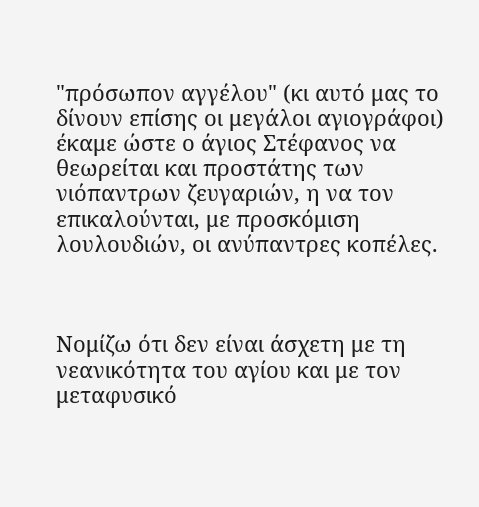"πρόσωπον αγγέλου" (κι αυτό μας το δίνουν επίσης οι μεγάλοι αγιογράφοι) έκαμε ώστε ο άγιος Στέφανος να θεωρείται και προστάτης των νιόπαντρων ζευγαριών, η να τον επικαλούνται, με προσκόμιση λουλουδιών, οι ανύπαντρες κοπέλες.



Νομίζω ότι δεν είναι άσχετη με τη νεανικότητα του αγίου και με τον μεταφυσικό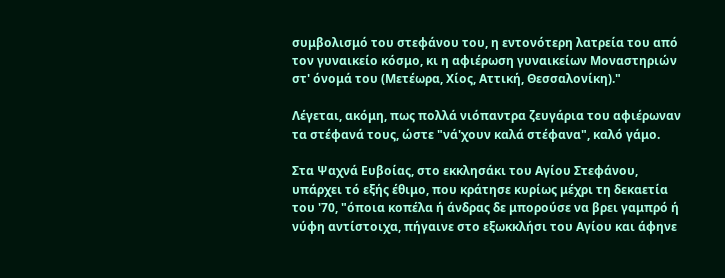συμβολισμό του στεφάνου του, η εντονότερη λατρεία του από τον γυναικείο κόσμο, κι η αφιέρωση γυναικείων Μοναστηριών στ' όνομά του (Μετέωρα, Χίος, Αττική, Θεσσαλονίκη)."

Λέγεται, ακόμη, πως πολλά νιόπαντρα ζευγάρια του αφιέρωναν τα στέφανά τους, ώστε "νά'χουν καλά στέφανα", καλό γάμο.

Στα Ψαχνά Ευβοίας, στο εκκλησάκι του Αγίου Στεφάνου, υπάρχει τό εξής έθιμο, που κράτησε κυρίως μέχρι τη δεκαετία του '70, "όποια κοπέλα ή άνδρας δε μπορούσε να βρει γαμπρό ή νύφη αντίστοιχα, πήγαινε στο εξωκκλήσι του Αγίου και άφηνε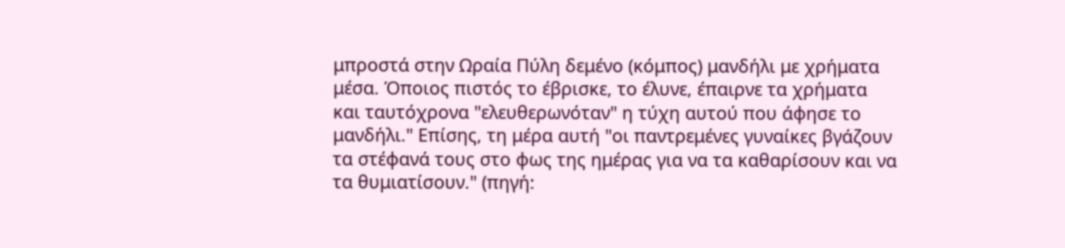μπροστά στην Ωραία Πύλη δεμένο (κόμπος) μανδήλι με χρήματα μέσα. Όποιος πιστός το έβρισκε, το έλυνε, έπαιρνε τα χρήματα και ταυτόχρονα "ελευθερωνόταν" η τύχη αυτού που άφησε το μανδήλι." Επίσης, τη μέρα αυτή "οι παντρεμένες γυναίκες βγάζουν τα στέφανά τους στο φως της ημέρας για να τα καθαρίσουν και να τα θυμιατίσουν." (πηγή: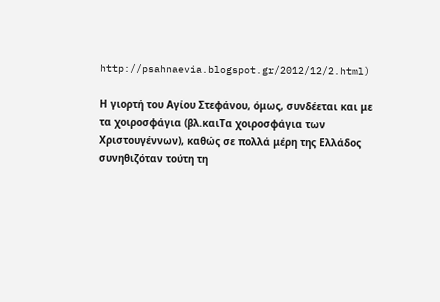http://psahnaevia.blogspot.gr/2012/12/2.html)

Η γιορτή του Αγίου Στεφάνου, όμως, συνδέεται και με τα χοιροσφάγια (βλ.καιΤα χοιροσφάγια των Χριστουγέννων), καθώς σε πολλά μέρη της Ελλάδος συνηθιζόταν τούτη τη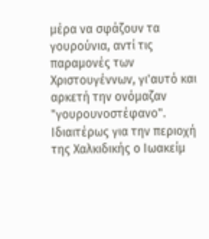μέρα να σφάζουν τα γουρούνια, αντί τις παραμονές των Χριστουγέννων, γι'αυτό και αρκετή την ονόμαζαν "γουρουνοστέφανο". Ιδιαιτέρως για την περιοχή της Χαλκιδικής ο Ιωακείμ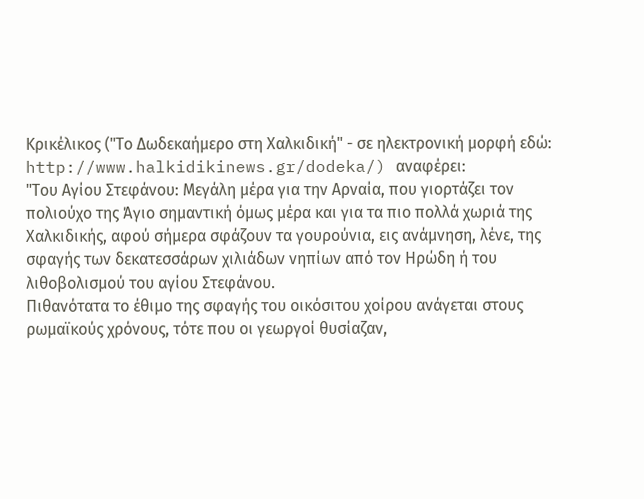Κρικέλικος ("Το Δωδεκαήμερο στη Χαλκιδική" - σε ηλεκτρονική μορφή εδώ: http://www.halkidikinews.gr/dodeka/) αναφέρει:
"Του Αγίου Στεφάνου: Μεγάλη μέρα για την Αρναία, που γιορτάζει τον πολιούχο της Άγιο σημαντική όμως μέρα και για τα πιο πολλά χωριά της Χαλκιδικής, αφού σήμερα σφάζουν τα γουρούνια, εις ανάμνηση, λένε, της σφαγής των δεκατεσσάρων χιλιάδων νηπίων από τον Ηρώδη ή του λιθοβολισμού του αγίου Στεφάνου.
Πιθανότατα το έθιμο της σφαγής του οικόσιτου χοίρου ανάγεται στους ρωμαϊκούς χρόνους, τότε που οι γεωργοί θυσίαζαν,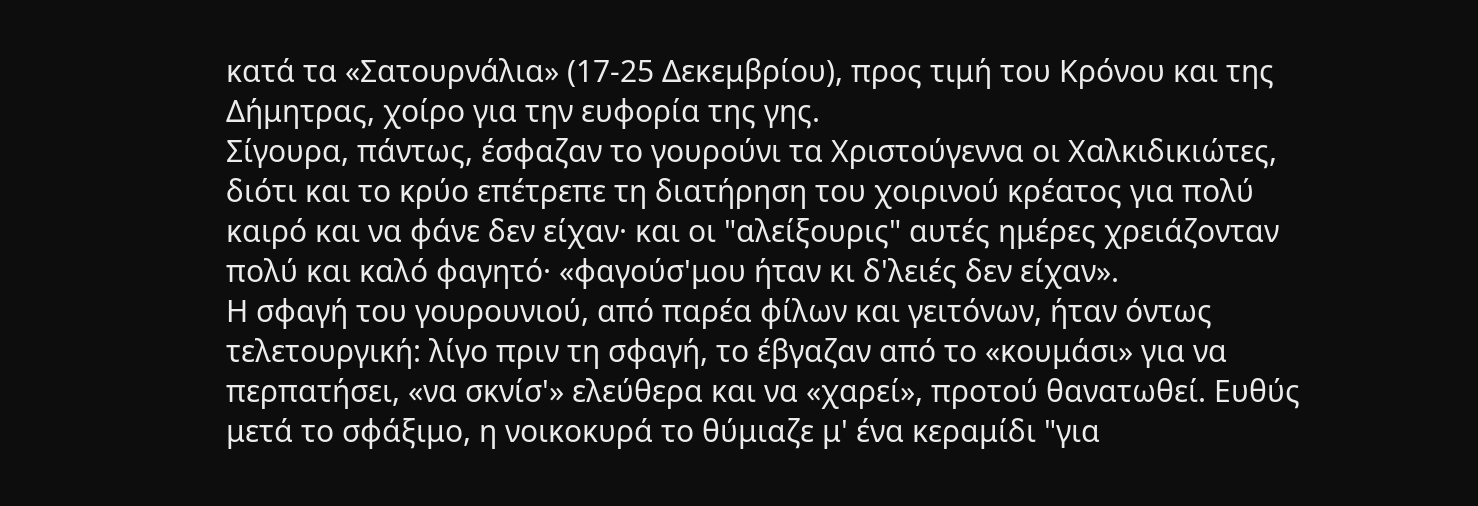κατά τα «Σατουρνάλια» (17-25 Δεκεμβρίου), προς τιμή του Κρόνου και της Δήμητρας, χοίρο για την ευφορία της γης.
Σίγουρα, πάντως, έσφαζαν το γουρούνι τα Χριστούγεννα οι Χαλκιδικιώτες, διότι και το κρύο επέτρεπε τη διατήρηση του χοιρινού κρέατος για πολύ καιρό και να φάνε δεν είχαν· και οι "αλείξουρις" αυτές ημέρες χρειάζονταν πολύ και καλό φαγητό· «φαγούσ'μου ήταν κι δ'λειές δεν είχαν».
Η σφαγή του γουρουνιού, από παρέα φίλων και γειτόνων, ήταν όντως τελετουργική: λίγο πριν τη σφαγή, το έβγαζαν από το «κουμάσι» για να περπατήσει, «να σκνίσ'» ελεύθερα και να «χαρεί», προτού θανατωθεί. Ευθύς μετά το σφάξιμο, η νοικοκυρά το θύμιαζε μ' ένα κεραμίδι "για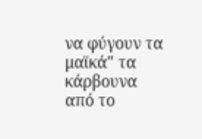να φύγουν τα μαϊκά" τα κάρβουνα από το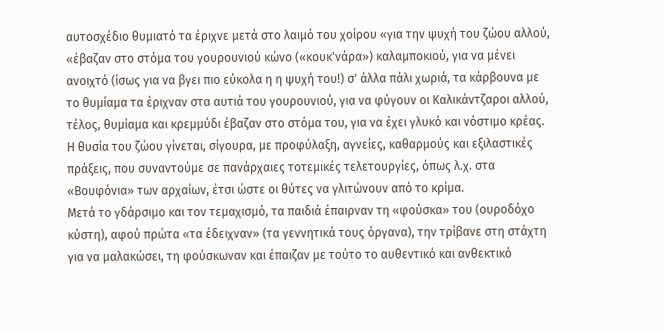αυτοσχέδιο θυμιατό τα έριχνε μετά στο λαιμό του χοίρου «για την ψυχή του ζώου αλλού, «έβαζαν στο στόμα του γουρουνιού κώνο («κουκ'νάρα») καλαμποκιού, για να μένει ανοιχτό (ίσως για να βγει πιο εύκολα η η ψυχή του!) σ' άλλα πάλι χωριά, τα κάρβουνα με το θυμίαμα τα έριχναν στα αυτιά του γουρουνιού, για να φύγουν οι Καλικάντζαροι αλλού, τέλος, θυμίαμα και κρεμμύδι έβαζαν στο στόμα του, για να έχει γλυκό και νόστιμο κρέας.
Η θυσία του ζώου γίνεται, σίγουρα, με προφύλαξη, αγνείες, καθαρμούς και εξιλαστικές πράξεις, που συναντούμε σε πανάρχαιες τοτεμικές τελετουργίες, όπως λ.χ. στα «Βουφόνια» των αρχαίων, έτσι ώστε οι θύτες να γλιτώνουν από το κρίμα.
Μετά το γδάρσιμο και τον τεμαχισμό, τα παιδιά έπαιρναν τη «φούσκα» του (ουροδόχο κύστη), αφού πρώτα «τα έδειχναν» (τα γεννητικά τους όργανα), την τρίβανε στη στάχτη για να μαλακώσει, τη φούσκωναν και έπαιζαν με τούτο το αυθεντικό και ανθεκτικό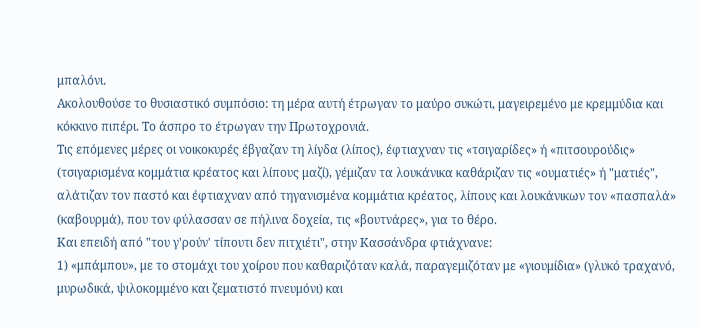μπαλόνι.
Ακολουθούσε το θυσιαστικό συμπόσιο: τη μέρα αυτή έτρωγαν το μαύρο συκώτι, μαγειρεμένο με κρεμμύδια και κόκκινο πιπέρι. Το άσπρο το έτρωγαν την Πρωτοχρονιά.
Τις επόμενες μέρες οι νοικοκυρές έβγαζαν τη λίγδα (λίπος), έφτιαχναν τις «τσιγαρίδες» ή «πιτσουρούδις» (τσιγαρισμένα κομμάτια κρέατος και λίπους μαζί), γέμιζαν τα λουκάνικα καθάριζαν τις «ουματιές» ή "ματιές", αλάτιζαν τον παστό και έφτιαχναν από τηγανισμένα κομμάτια κρέατος, λίπους και λουκάνικων τον «πασπαλά» (καβουρμά), που τον φύλασσαν σε πήλινα δοχεία, τις «βουτνάρες», για το θέρο.
Και επειδή από "του γ'ρούν' τίπουτι δεν πιτχιέτι", στην Κασσάνδρα φτιάχνανε:
1) «μπάμπου», με το στομάχι του χοίρου που καθαριζόταν καλά, παραγεμιζόταν με «γιουμίδια» (γλυκό τραχανό, μυρωδικά, ψιλοκομμένο και ζεματιστό πνευμόνι) και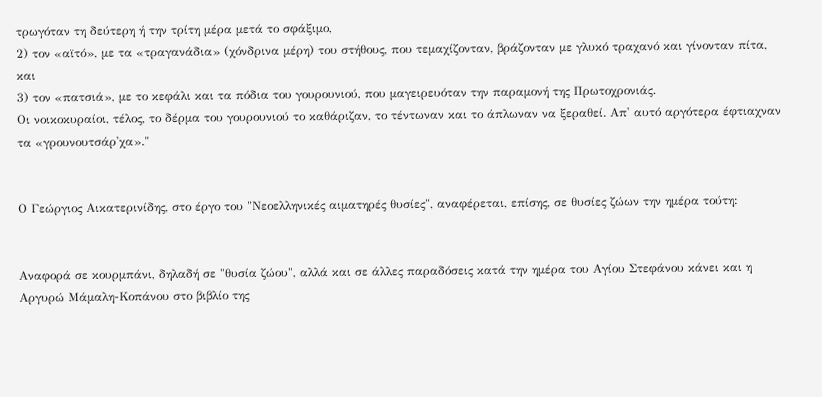τρωγόταν τη δεύτερη ή την τρίτη μέρα μετά το σφάξιμο,
2) τον «αϊτό», με τα «τραγανάδια» (χόνδρινα μέρη) του στήθους, που τεμαχίζονταν, βράζονταν με γλυκό τραχανό και γίνονταν πίτα, και
3) τον «πατσιά», με το κεφάλι και τα πόδια του γουρουνιού, που μαγειρευόταν την παραμονή της Πρωτοχρονιάς.
Οι νοικοκυραίοι, τέλος, το δέρμα του γουρουνιού το καθάριζαν, το τέντωναν και το άπλωναν να ξεραθεί. Απ' αυτό αργότερα έφτιαχναν τα «γρουνουτσάρ'χα»."


Ο Γεώργιος Αικατερινίδης, στο έργο του "Νεοελληνικές αιματηρές θυσίες", αναφέρεται, επίσης, σε θυσίες ζώων την ημέρα τούτη:


Αναφορά σε κουρμπάνι, δηλαδή σε "θυσία ζώου", αλλά και σε άλλες παραδόσεις κατά την ημέρα του Αγίου Στεφάνου κάνει και η Αργυρώ Μάμαλη-Κοπάνου στο βιβλίο της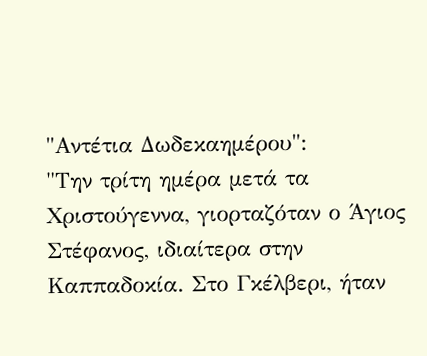"Αντέτια Δωδεκαημέρου":
"Την τρίτη ημέρα μετά τα Χριστούγεννα, γιορταζόταν ο Άγιος Στέφανος, ιδιαίτερα στην Καππαδοκία. Στο Γκέλβερι, ήταν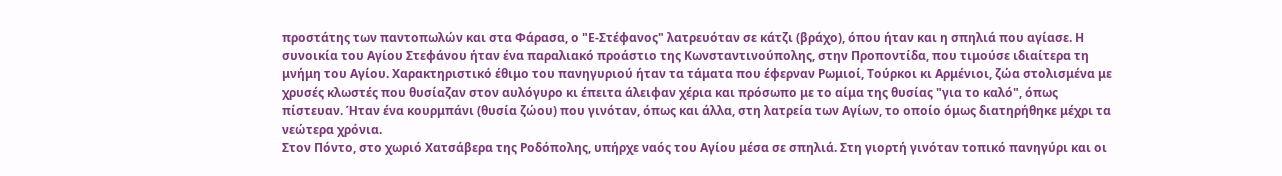προστάτης των παντοπωλών και στα Φάρασα, ο "Ε-Στέφανος" λατρευόταν σε κάτζι (βράχο), όπου ήταν και η σπηλιά που αγίασε. Η συνοικία του Αγίου Στεφάνου ήταν ένα παραλιακό προάστιο της Κωνσταντινούπολης, στην Προποντίδα, που τιμούσε ιδιαίτερα τη μνήμη του Αγίου. Χαρακτηριστικό έθιμο του πανηγυριού ήταν τα τάματα που έφερναν Ρωμιοί, Τούρκοι κι Αρμένιοι, ζώα στολισμένα με χρυσές κλωστές που θυσίαζαν στον αυλόγυρο κι έπειτα άλειφαν χέρια και πρόσωπο με το αίμα της θυσίας "για το καλό", όπως πίστευαν. Ήταν ένα κουρμπάνι (θυσία ζώου) που γινόταν, όπως και άλλα, στη λατρεία των Αγίων, το οποίο όμως διατηρήθηκε μέχρι τα νεώτερα χρόνια.
Στον Πόντο, στο χωριό Χατσάβερα της Ροδόπολης, υπήρχε ναός του Αγίου μέσα σε σπηλιά. Στη γιορτή γινόταν τοπικό πανηγύρι και οι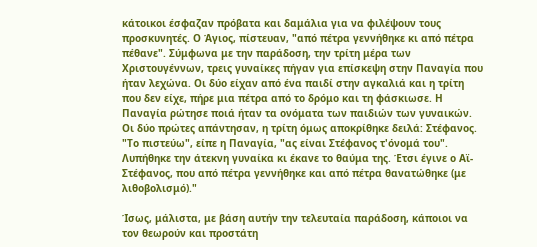κάτοικοι έσφαζαν πρόβατα και δαμάλια για να φιλέψουν τους προσκυνητές. Ο Άγιος, πίστευαν, "από πέτρα γεννήθηκε κι από πέτρα πέθανε". Σύμφωνα με την παράδοση, την τρίτη μέρα των Χριστουγέννων, τρεις γυναίκες πήγαν για επίσκεψη στην Παναγία που ήταν λεχώνα. Οι δύο είχαν από ένα παιδί στην αγκαλιά και η τρίτη που δεν είχε, πήρε μια πέτρα από το δρόμο και τη φάσκιωσε. Η Παναγία ρώτησε ποιά ήταν τα ονόματα των παιδιών των γυναικών. Οι δύο πρώτες απάντησαν, η τρίτη όμως αποκρίθηκε δειλά: Στέφανος. "Το πιστεύω", είπε η Παναγία, "ας είναι Στέφανος τ'όνομά του". Λυπήθηκε την άτεκνη γυναίκα κι έκανε το θαύμα της. Έτσι έγινε ο Αϊ-Στέφανος, που από πέτρα γεννήθηκε και από πέτρα θανατώθηκε (με λιθοβολισμό)."

Ίσως, μάλιστα, με βάση αυτήν την τελευταία παράδοση, κάποιοι να τον θεωρούν και προστάτη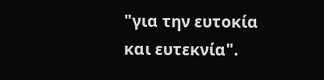"για την ευτοκία και ευτεκνία".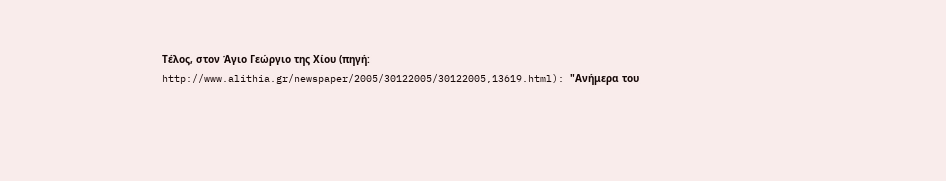Τέλος, στον Άγιο Γεώργιο της Χίου (πηγή: http://www.alithia.gr/newspaper/2005/30122005/30122005,13619.html): "Ανήμερα του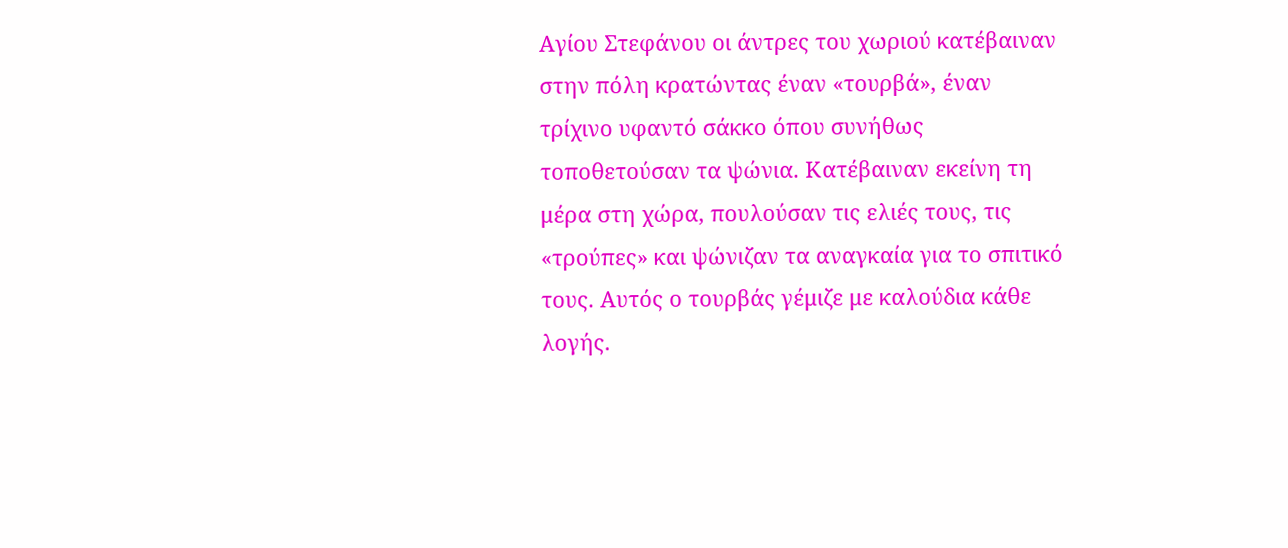Αγίου Στεφάνου οι άντρες του χωριού κατέβαιναν στην πόλη κρατώντας έναν «τουρβά», έναν τρίχινο υφαντό σάκκο όπου συνήθως τοποθετούσαν τα ψώνια. Κατέβαιναν εκείνη τη μέρα στη χώρα, πουλούσαν τις ελιές τους, τις «τρούπες» και ψώνιζαν τα αναγκαία για το σπιτικό τους. Αυτός ο τουρβάς γέμιζε με καλούδια κάθε λογής.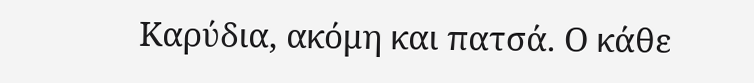Kαρύδια, ακόμη και πατσά. Ο κάθε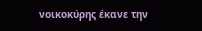νοικοκύρης έκανε την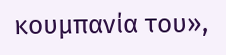κουμπανία του»,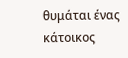θυμάται ένας κάτοικος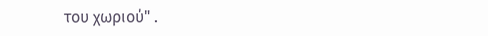του χωριού" .